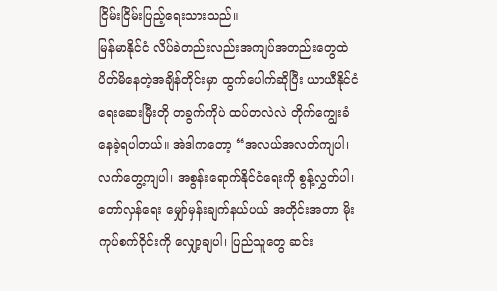ငြိမ်းငြိမ်းပြည့်ရေးသားသည်။
မြန်မာနိုင်ငံ လိပ်ခဲတည်းလည်းအကျပ်အတည်းတွေထဲ ပိတ်မိနေတဲ့အချိန်တိုင်းမှာ ထွက်ပေါက်ဆိုပြီး ယာယီနိုင်ငံရေးဆေးမြီးတို တခွက်ကိုပဲ ထပ်တလဲလဲ တိုက်ကျွေးခံနေခဲ့ရပါတယ်။ အဲဒါကတော့ “အလယ်အလတ်ကျပါ၊ လက်တွေ့ကျပါ၊ အစွန်းရောက်နိုင်ငံရေးကို စွန့်လွှတ်ပါ၊ တော်လှန်ရေး မျှော်မှန်းချက်နယ်ပယ် အတိုင်းအတာ မိုးကုပ်စက်ဝိုင်းကို လျှော့ချပါ၊ ပြည်သူတွေ ဆင်း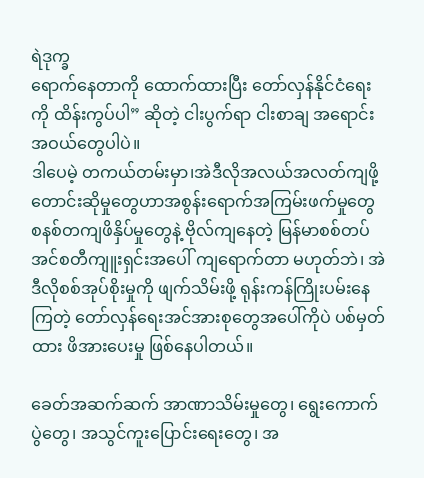ရဲဒုက္ခ
ရောက်နေတာကို ထောက်ထားပြီး တော်လှန်နိုင်ငံရေးကို ထိန်းကွပ်ပါ” ဆိုတဲ့ ငါးပွက်ရာ ငါးစာချ အရောင်းအဝယ်တွေပါပဲ။
ဒါပေမဲ့ တကယ်တမ်းမှာ၊အဲဒီလိုအလယ်အလတ်ကျဖို့တောင်းဆိုမှုတွေဟာအစွန်းရောက်အကြမ်းဖက်မှုတွေ စနစ်တကျဖိနှိပ်မှုတွေနဲ့ ဗိုလ်ကျနေတဲ့ မြန်မာစစ်တပ်အင်စတီကျူးရှင်းအပေါ် ကျရောက်တာ မဟုတ်ဘဲ၊ အဲဒီလိုစစ်အုပ်စိုးမှုကို ဖျက်သိမ်းဖို့ ရုန်းကန်ကြိုးပမ်းနေကြတဲ့ တော်လှန်ရေးအင်အားစုတွေအပေါ်ကိုပဲ ပစ်မှတ်ထား ဖိအားပေးမှု ဖြစ်နေပါတယ်။

ခေတ်အဆက်ဆက် အာဏာသိမ်းမှုတွေ၊ ရွေးကောက်ပွဲတွေ၊ အသွင်ကူးပြောင်းရေးတွေ၊ အ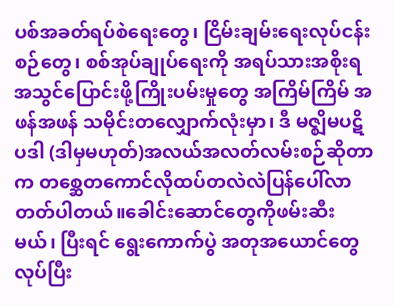ပစ်အခတ်ရပ်စဲရေးတွေ၊ ငြိမ်းချမ်းရေးလုပ်ငန်းစဉ်တွေ၊ စစ်အုပ်ချုပ်ရေးကို အရပ်သားအစိုးရအသွင်ပြောင်းဖို့ကြိုးပမ်းမှုတွေ အကြိမ်ကြိမ် အဖန်အဖန် သမိုင်းတလျှောက်လုံးမှာ၊ ဒီ မဇ္ဈိမပဋိပဒါ (ဒါမှမဟုတ်)အလယ်အလတ်လမ်းစဉ်ဆိုတာက တစ္ဆေတကောင်လိုထပ်တလဲလဲပြန်ပေါ်လာတတ်ပါတယ်။ခေါင်းဆောင်တွေကိုဖမ်းဆီးမယ်၊ ပြီးရင် ရွေးကောက်ပွဲ အတုအယောင်တွေလုပ်ပြီး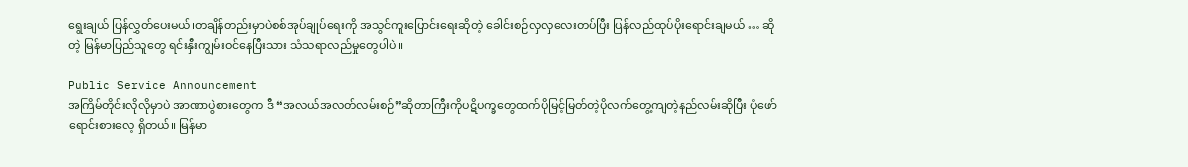ရွေးချယ် ပြန်လွှတ်ပေးမယ်၊တချိန်တည်းမှာပဲစစ်အုပ်ချုပ်ရေးကို အသွင်ကူးပြောင်းရေးဆိုတဲ့ ခေါင်းစဉ်လှလှလေးတပ်ပြီး ပြန်လည်ထုပ်ပိုးရောင်းချမယ် … ဆိုတဲ့ မြန်မာပြည်သူတွေ ရင်းနှီးကျွမ်းဝင်နေပြီးသား သံသရာလည်မှုတွေပါပဲ။

Public Service Announcement
အကြိမ်တိုင်းလိုလိုမှာပဲ အာဏာပွဲစားတွေက ဒီ “အလယ်အလတ်လမ်းစဉ်”ဆိုတာကြီးကိုပဋိပက္ခတွေထက်ပိုမြင့်မြတ်တဲ့ပိုလက်တွေ့ကျတဲ့နည်လမ်းဆိုပြီး ပုံဖော်ရောင်းစားလေ့ ရှိတယ်။ မြန်မာ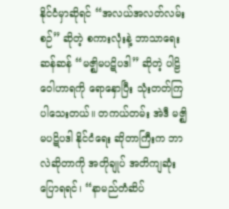နိုင်ငံမှာဆိုရင် “အလယ်အလတ်လမ်းစဉ်” ဆိုတဲ့ စကားလုံးနဲ့ ဘာသာရေးဆန်ဆန် “မဇ္ဈိမပဋိပဒါ” ဆိုတဲ့ ပါဠိဝေါဟာရကို ရောနှောပြီး သုံးတတ်ကြပါသေးတယ်။ တကယ်တမ်း အဲဒီ မဇ္ဈိမပဋိပဒါ နိုင်ငံရေး ဆိုတာကြီးက ဘာလဲဆိုတာကို အတိုချုပ် အတိကျဆုံး ပြောရရင်၊ “နာမည်တံဆိပ်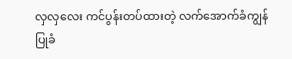လှလှလေး ကင်ပွန်းတပ်ထားတဲ့ လက်အောက်ခံကျွန်ပြုခံ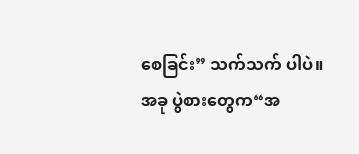စေခြင်း” သက်သက် ပါပဲ။
အခု ပွဲစားတွေက“အ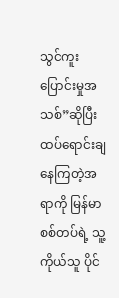သွင်ကူးပြောင်းမှုအသစ်”ဆိုပြီး ထပ်ရောင်းချနေကြတဲ့အရာကို မြန်မာစစ်တပ်ရဲ့ သူ့ကိုယ်သူ ပိုင်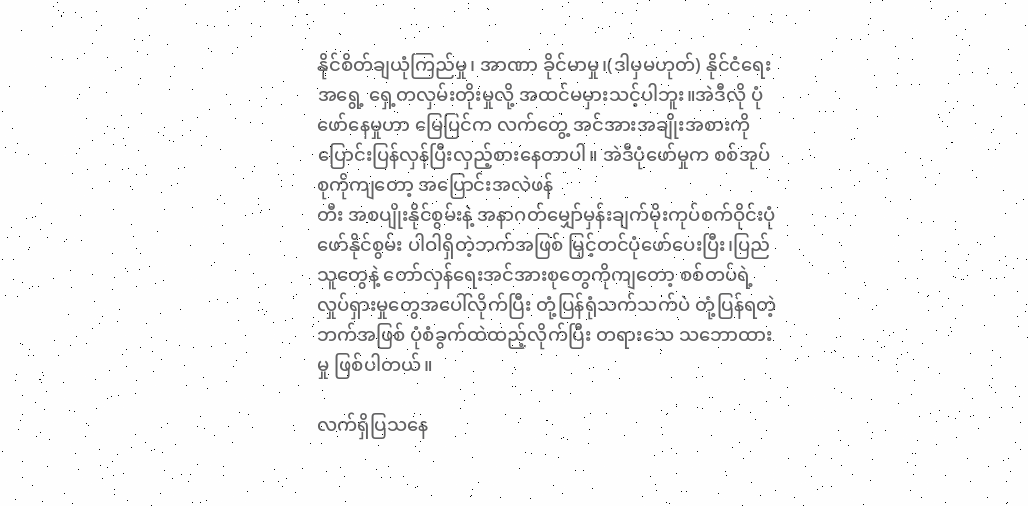နိုင်စိတ်ချယုံကြည်မှု၊ အာဏာ ခိုင်မာမှု၊(ဒါမှမဟုတ်) နိုင်ငံရေးအရွေ့ ရှေ့တလှမ်းတိုးမှုလို့ အထင်မမှားသင့်ပါဘူး။အဲဒီလို ပုံဖော်နေမှုဟာ မြေပြင်က လက်တွေ့ အင်အားအချိုးအစားကို ပြောင်းပြန်လှန်ပြီးလှည့်စားနေတာပါ။ အဲဒီပုံဖော်မှုက စစ်အုပ်စုကိုကျတော့ အပြောင်းအလဲဖန်
တီး အစပျိုးနိုင်စွမ်းနဲ့ အနာဂတ်မျှော်မှန်းချက်မိုးကုပ်စက်ဝိုင်းပုံဖော်နိုင်စွမ်း ပါဝါရှိတဲ့ဘက်အဖြစ် မြှင့်တင်ပုံဖော်ပေးပြီး၊ပြည်သူတွေနဲ့ တော်လှန်ရေးအင်အားစုတွေကိုကျတော့ စစ်တပ်ရဲ့လှုပ်ရှားမှုတွေအပေါ်လိုက်ပြီး တုံ့ပြန်ရုံသက်သက်ပဲ တုံ့ပြန်ရတဲ့ဘက်အဖြစ် ပုံစံခွက်ထဲထည့်လိုက်ပြီး တရားသေ သဘောထားမှု ဖြစ်ပါတယ်။

လက်ရှိပြသနေ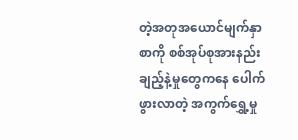တဲ့အတုအယောင်မျက်နှာစာကို စစ်အုပ်စုအားနည်းချည့်နဲ့မှုတွေကနေ ပေါက်ဖွားလာတဲ့ အကွက်ရွှေ့မှု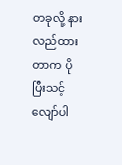တခုလို့ နားလည်ထားတာက ပိုပြီးသင့်လျော်ပါ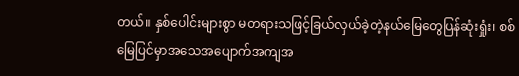တယ်။ နှစ်ပေါင်းများစွာ မတရားသဖြင့်ခြယ်လှယ်ခဲ့တဲ့နယ်မြေတွေပြန်ဆုံးရှုံး၊ စစ်
မြေပြင်မှာအသေအပျောက်အကျအ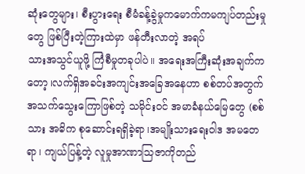ဆုံးတွေများ၊ စီးပွားရေး စီမံခန့်ခွဲမှုကမောက်ကမကျပ်တည်းမှုတွေ ဖြစ်ပြီးတဲ့ကြားထဲမှာ ဖန်တီးလာတဲ့ အရပ်
သားအသွင်ယူဖို့ ကြံစီမှုတခုပါပဲ။ အရေးအကြီးဆုံးအချက်ကတော့၊လက်ရှိအခင်းအကျင်းအခြေအနေဟာ စစ်တပ်အတွက် အသက်သွေးကြောဖြစ်တဲ့ သမိုင်းဝင် အမာခံနယ်မြေတွေ (စစ်သား အဓိက စုဆောင်းရရှိခဲ့ရာ၊အမျိုးသားရေးဝါဒ အမတေရာ၊ ကျယ်ပြန့်တဲ့ လူမှုအာဏာသြဇာကိုတည်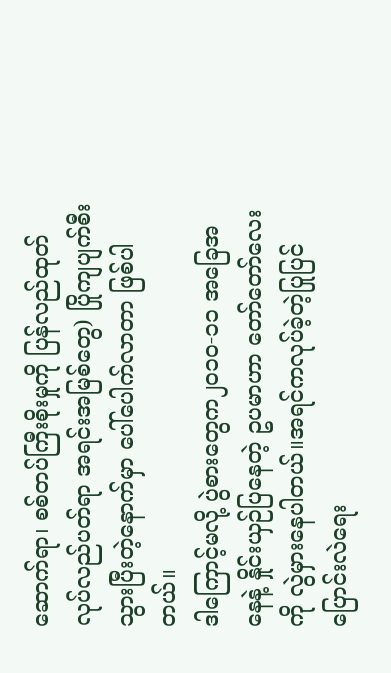ဆောက်ရာ၊ စစ်တပ်ကြီးစိုးမှုကို ပြန်လည်ထုတ်လုပ်လည်ပတ်ရာ အရင်းအမြစ်တွေ) ပြိုကျပျက်စီးသွားပြီးတဲ့နောက်မှာ ပေါ်ပေါက်လာတာ ဖြစ်ပါတယ်။
ဒါကြောင့်မလို့ ပွဲစားတွေက၂၀၁၀-၁၁ အခြေအနေနဲ့ နှိုင်းယှဉ်ပြနေတဲ့ ဥပမာဟာ တော်တော်လေးကို လွဲမှားနေပါတယ်။အရင်ကလုပ်ခဲ့တဲ့ပြုပြင်ပြောင်းလဲရေး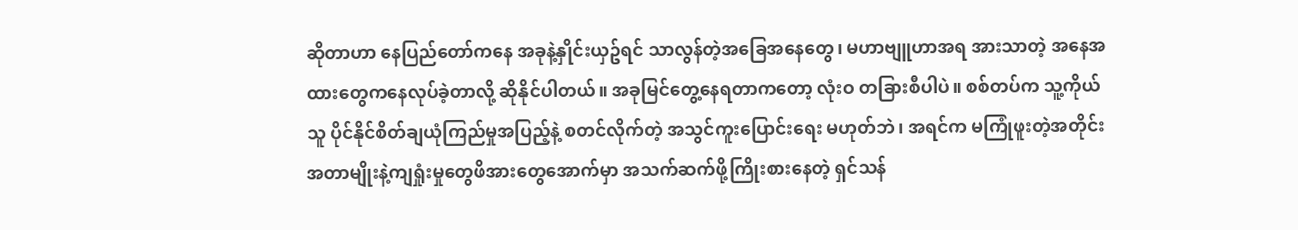ဆိုတာဟာ နေပြည်တော်ကနေ အခုနဲ့နှိုင်းယှဥ်ရင် သာလွန်တဲ့အခြေအနေတွေ၊ မဟာဗျူဟာအရ အားသာတဲ့ အနေအထားတွေကနေလုပ်ခဲ့တာလို့ ဆိုနိုင်ပါတယ်။ အခုမြင်တွေ့နေရတာကတော့ လုံးဝ တခြားစီပါပဲ။ စစ်တပ်က သူ့ကိုယ်သူ ပိုင်နိုင်စိတ်ချယုံကြည်မှုအပြည့်နဲ့ စတင်လိုက်တဲ့ အသွင်ကူးပြောင်းရေး မဟုတ်ဘဲ၊ အရင်က မကြုံဖူးတဲ့အတိုင်းအတာမျိုးနဲ့ကျရှုံးမှုတွေဖိအားတွေအောက်မှာ အသက်ဆက်ဖို့ကြိုးစားနေတဲ့ ရှင်သန်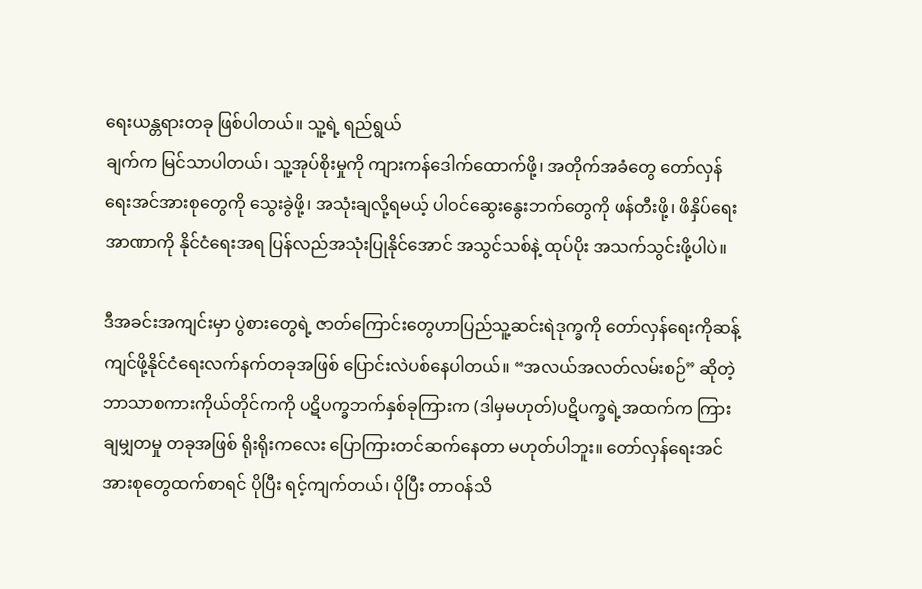ရေးယန္တရားတခု ဖြစ်ပါတယ်။ သူ့ရဲ့ ရည်ရွယ်
ချက်က မြင်သာပါတယ်၊ သူ့အုပ်စိုးမှုကို ကျားကန်ဒေါက်ထောက်ဖို့၊ အတိုက်အခံတွေ တော်လှန်ရေးအင်အားစုတွေကို သွေးခွဲဖို့၊ အသုံးချလို့ရမယ့် ပါဝင်ဆွေးနွေးဘက်တွေကို ဖန်တီးဖို့၊ ဖိနှိပ်ရေးအာဏာကို နိုင်ငံရေးအရ ပြန်လည်အသုံးပြုနိုင်အောင် အသွင်သစ်နဲ့ ထုပ်ပိုး အသက်သွင်းဖို့ပါပဲ။

ဒီအခင်းအကျင်းမှာ ပွဲစားတွေရဲ့ ဇာတ်ကြောင်းတွေဟာပြည်သူ့ဆင်းရဲဒုက္ခကို တော်လှန်ရေးကိုဆန့်ကျင်ဖို့နိုင်ငံရေးလက်နက်တခုအဖြစ် ပြောင်းလဲပစ်နေပါတယ်။ “အလယ်အလတ်လမ်းစဉ်” ဆိုတဲ့ ဘာသာစကားကိုယ်တိုင်ကကို ပဋိပက္ခဘက်နှစ်ခုကြားက (ဒါမှမဟုတ်)ပဋိပက္ခရဲ့အထက်က ကြားချမျှတမှု တခုအဖြစ် ရိုးရိုးကလေး ပြောကြားတင်ဆက်နေတာ မဟုတ်ပါဘူး။ တော်လှန်ရေးအင်အားစုတွေထက်စာရင် ပိုပြီး ရင့်ကျက်တယ်၊ ပိုပြီး တာဝန်သိ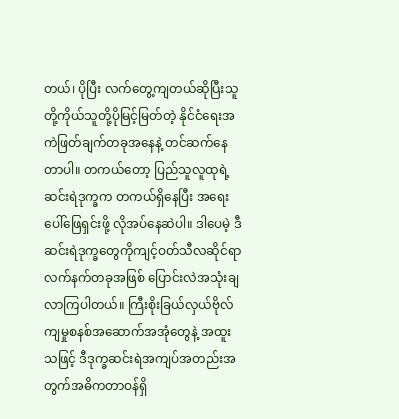တယ်၊ ပိုပြီး လက်တွေ့ကျတယ်ဆိုပြီးသူတို့ကိုယ်သူတို့ပိုမြင့်မြတ်တဲ့ နိုင်ငံရေးအကဲဖြတ်ချက်တခုအနေနဲ့ တင်ဆက်နေတာပါ။ တကယ်တော့ ပြည်သူလူထုရဲ့ ဆင်းရဲဒုက္ခက တကယ်ရှိနေပြီး အရေးပေါ်ဖြေရှင်းဖို့ လိုအပ်နေဆဲပါ။ ဒါပေမဲ့ ဒီဆင်းရဲဒုက္ခတွေကိုကျင့်ဝတ်သီလဆိုင်ရာလက်နက်တခုအဖြစ် ပြောင်းလဲအသုံးချလာကြပါတယ်။ ကြီးစိုးခြယ်လှယ်ဗိုလ်ကျမှုစနစ်အဆောက်အအုံတွေနဲ့ အထူးသဖြင့် ဒီဒုက္ခဆင်းရဲအကျပ်အတည်းအတွက်အဓိကတာဝန်ရှိ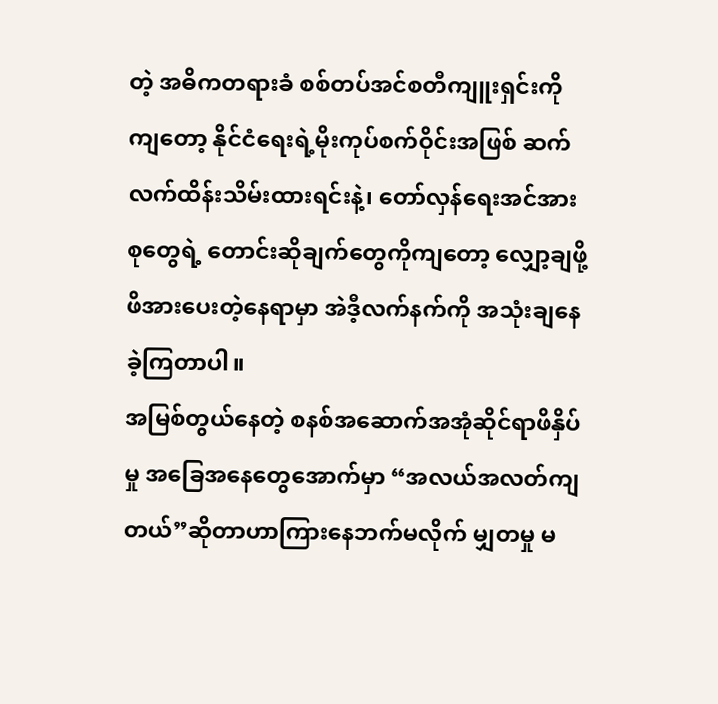တဲ့ အဓိကတရားခံ စစ်တပ်အင်စတီကျူးရှင်းကိုကျတော့ နိုင်ငံရေးရဲ့မိုးကုပ်စက်ဝိုင်းအဖြစ် ဆက်လက်ထိန်းသိမ်းထားရင်းနဲ့၊ တော်လှန်ရေးအင်အားစုတွေရဲ့ တောင်းဆိုချက်တွေကိုကျတော့ လျှော့ချဖို့ ဖိအားပေးတဲ့နေရာမှာ အဲဒီ့လက်နက်ကို အသုံးချနေခဲ့ကြတာပါ။
အမြစ်တွယ်နေတဲ့ စနစ်အဆောက်အအုံဆိုင်ရာဖိနှိပ်မှု အခြေအနေတွေအောက်မှာ “အလယ်အလတ်ကျတယ်”ဆိုတာဟာကြားနေဘက်မလိုက် မျှတမှု မ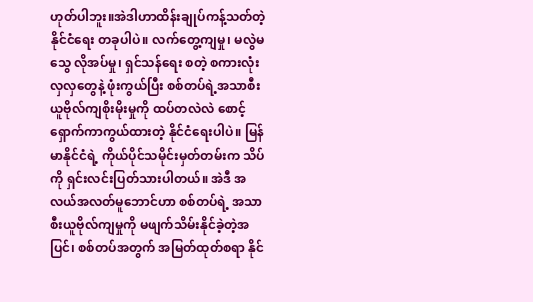ဟုတ်ပါဘူး။အဲဒါဟာထိန်းချုပ်ကန့်သတ်တဲ့ နိုင်ငံရေး တခုပါပဲ။ လက်တွေ့ကျမှု၊ မလွဲမသွေ လိုအပ်မှု၊ ရှင်သန်ရေး စတဲ့ စကားလုံးလှလှတွေနဲ့ ဖုံးကွယ်ပြီး စစ်တပ်ရဲ့အသာစီးယူဗိုလ်ကျစိုးမိုးမှုကို ထပ်တလဲလဲ စောင့်ရှောက်ကာကွယ်ထားတဲ့ နိုင်ငံရေးပါပဲ။ မြန်မာနိုင်ငံရဲ့ ကိုယ်ပိုင်သမိုင်းမှတ်တမ်းက သိပ်ကို ရှင်းလင်းပြတ်သားပါတယ်။ အဲဒီ အလယ်အလတ်မူဘောင်ဟာ စစ်တပ်ရဲ့ အသာစီးယူဗိုလ်ကျမှုကို မဖျက်သိမ်းနိုင်ခဲ့တဲ့အပြင်၊ စစ်တပ်အတွက် အမြတ်ထုတ်စရာ နိုင်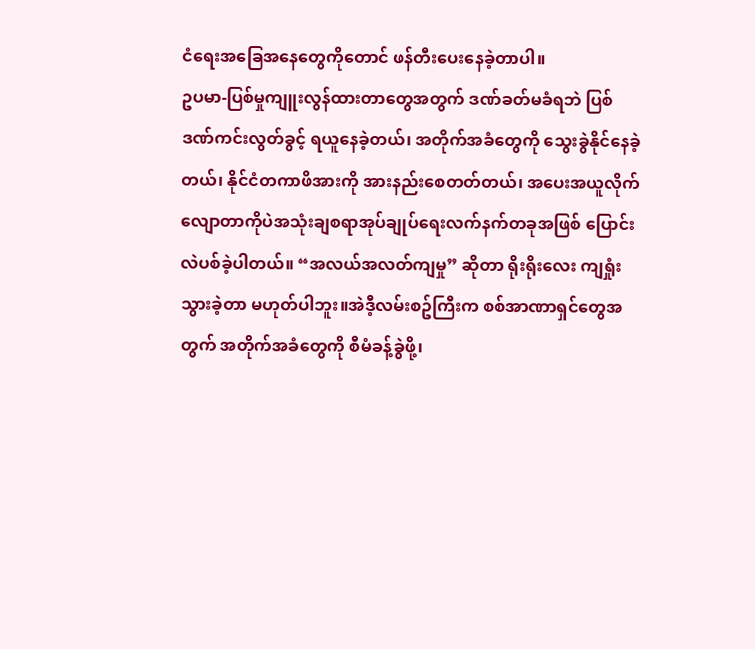ငံရေးအခြေအနေတွေကိုတောင် ဖန်တီးပေးနေခဲ့တာပါ။
ဥပမာ-ပြစ်မှုကျူးလွန်ထားတာတွေအတွက် ဒဏ်ခတ်မခံရဘဲ ပြစ်ဒဏ်ကင်းလွတ်ခွင့် ရယူနေခဲ့တယ်၊ အတိုက်အခံတွေကို သွေးခွဲနိုင်နေခဲ့တယ်၊ နိုင်ငံတကာဖိအားကို အားနည်းစေတတ်တယ်၊ အပေးအယူလိုက်လျောတာကိုပဲအသုံးချစရာအုပ်ချုပ်ရေးလက်နက်တခုအဖြစ် ပြောင်းလဲပစ်ခဲ့ပါတယ်။ “အလယ်အလတ်ကျမှု” ဆိုတာ ရိုးရိုးလေး ကျရှုံးသွားခဲ့တာ မဟုတ်ပါဘူး။အဲဒီ့လမ်းစဥ်ကြီးက စစ်အာဏာရှင်တွေအတွက် အတိုက်အခံတွေကို စီမံခန့်ခွဲဖို့၊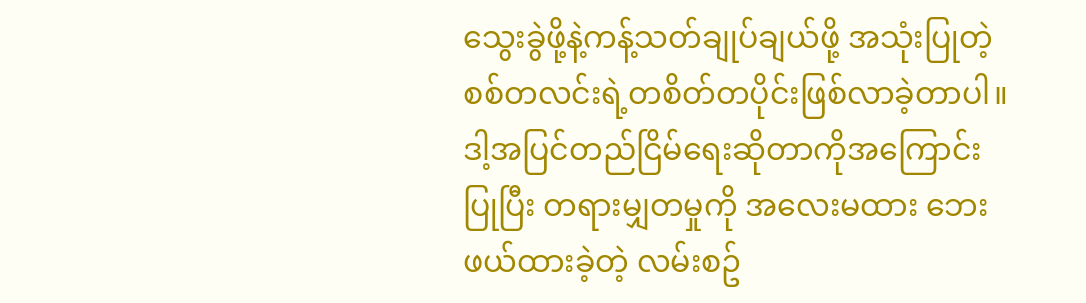သွေးခွဲဖို့နဲ့ကန့်သတ်ချုပ်ချယ်ဖို့ အသုံးပြုတဲ့စစ်တလင်းရဲ့တစိတ်တပိုင်းဖြစ်လာခဲ့တာပါ။ဒါ့အပြင်တည်ငြိမ်ရေးဆိုတာကိုအကြောင်းပြုပြီး တရားမျှတမှုကို အလေးမထား ဘေးဖယ်ထားခဲ့တဲ့ လမ်းစဥ်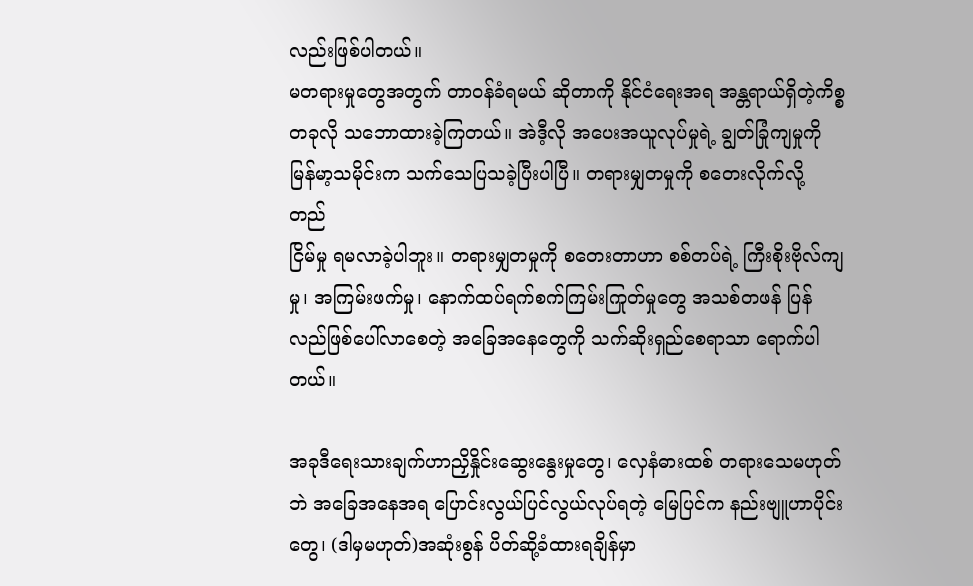လည်းဖြစ်ပါတယ်။
မတရားမှုတွေအတွက် တာဝန်ခံရမယ် ဆိုတာကို နိုင်ငံရေးအရ အန္တရာယ်ရှိတဲ့ကိစ္စတခုလို သဘောထားခဲ့ကြတယ်။ အဲဒီ့လို အပေးအယူလုပ်မှုရဲ့ ချွတ်ခြုံကျမှုကို မြန်မာ့သမိုင်းက သက်သေပြသခဲ့ပြီးပါပြီ။ တရားမျှတမှုကို စတေးလိုက်လို့ တည်
ငြိမ်မှု ရမလာခဲ့ပါဘူး။ တရားမျှတမှုကို စတေးတာဟာ စစ်တပ်ရဲ့ ကြီးစိုးဗိုလ်ကျမှု၊ အကြမ်းဖက်မှု၊ နောက်ထပ်ရက်စက်ကြမ်းကြုတ်မှုတွေ အသစ်တဖန် ပြန်လည်ဖြစ်ပေါ်လာစေတဲ့ အခြေအနေတွေကို သက်ဆိုးရှည်စေရာသာ ရောက်ပါတယ်။

အခုဒီရေးသားချက်ဟာညှိနှိုင်းဆွေးနွေးမှုတွေ၊ လှေနံဓားထစ် တရားသေမဟုတ်ဘဲ အခြေအနေအရ ပြောင်းလွယ်ပြင်လွယ်လုပ်ရတဲ့ မြေပြင်က နည်းဗျူဟာပိုင်းတွေ၊ (ဒါမှမဟုတ်)အဆုံးစွန် ပိတ်ဆို့ခံထားရချိန်မှာ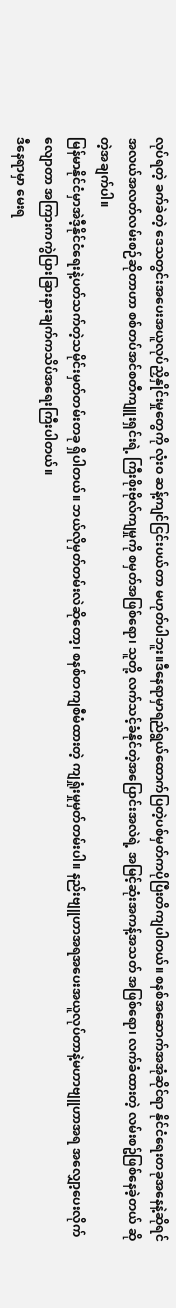လုပ်ရတဲ့ ခက်ခဲတဲ့ ဒေသတွင်းအပေးအယူလုပ်ညှိနှိုင်းမှုတွေကို လုံးဝ ဆန့်ကျင်ငြင်းပယ်တာ မဟုတ်ပါဘူး။ဒီနေရာမှာရည်ရွယ်ထောက်ပြတဲ့ပစ်မှတ်ကပိုပြီးတိကျပါတယ်။ စနစ်အဆောက်အအုံဆိုင်ရာ နိုင်ငံရေးတခုအနေနဲ့ဆိုရင် အလယ်အလတ်လမ်းစဉ်ဆိုတာဟာ စစ်တပ်အင်စတီကျူးရှင်းရဲ့ ကြီးစိုးဗိုလ်ကျမှုကို စမှတ်အဖြစ်ရော၊ သူတို့ လက်သင့်ခံနိုင်တဲ့အပြောင်းအလဲရဲ့ အမြင့်ဆုံးအကန့်အသတ် အဖြစ်ရော၊ လက်ခံထားတဲ့ လမ်းစဥ်ဖြစ်နေခဲ့တယ် ဆိုတဲ့အချက်ပါ။
မြန်မာနိုင်ငံမှာအဲဒီ့နိုင်ငံရေးနဲ့ပတ်သက်တဲ့သမိုင်းမှတ်တမ်းတခု ရှိပါတယ်။ ဘယ်လိုမှတ်တမ်းလဲဆိုတော့၊ စနစ်တကျစီမံထားတဲ့ ကျရှုံးမှုမှတ်တမ်းပါ။ နည်းဗျူဟာအရအပေးအယူလုပ်တာနဲ့မဟာဗျူဟာအရ အလျှော့ပေးလိုက်လျောတာ အကြားကကွဲပြားခြားနားချက်ကသိပ်အရေးကြီးပါတယ်။
ဒီနေရာမှာ မေးရ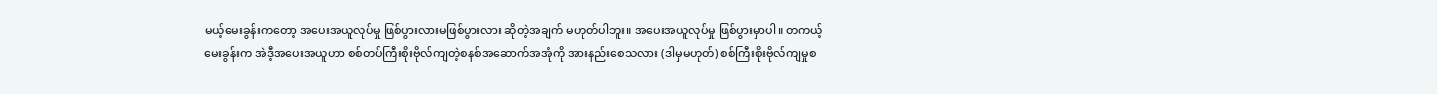မယ့်မေးခွန်းကတော့ အပေးအယူလုပ်မှု ဖြစ်ပွားလားမဖြစ်ပွားလား ဆိုတဲ့အချက် မဟုတ်ပါဘူး။ အပေးအယူလုပ်မှု ဖြစ်ပွားမှာပါ။ တကယ့်မေးခွန်းက အဲဒီ့အပေးအယူဟာ စစ်တပ်ကြီးစိုးဗိုလ်ကျတဲ့စနစ်အဆောက်အအုံကို အားနည်းစေသလား (ဒါမှမဟုတ်) စစ်ကြီးစိုးဗိုလ်ကျမှုစ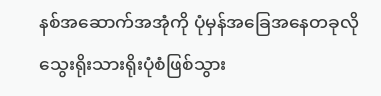နစ်အဆောက်အအုံကို ပုံမှန်အခြေအနေတခုလို သွေးရိုးသားရိုးပုံစံဖြစ်သွား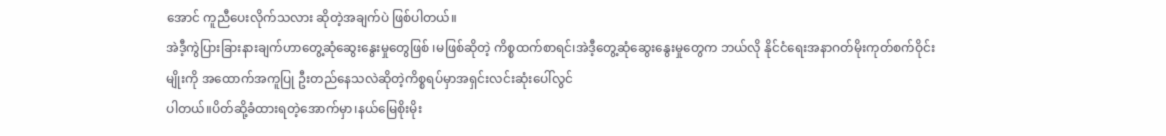အောင် ကူညီပေးလိုက်သလား ဆိုတဲ့အချက်ပဲ ဖြစ်ပါတယ်။
အဲဒီ့ကွဲပြားခြားနားချက်ဟာတွေ့ဆုံဆွေးနွေးမှုတွေဖြစ် ၊မဖြစ်ဆိုတဲ့ ကိစ္စထက်စာရင်၊အဲဒီ့တွေ့ဆုံဆွေးနွေးမှုတွေက ဘယ်လို နိုင်ငံရေးအနာဂတ်မိုးကုတ်စက်ဝိုင်းမျိုးကို အထောက်အကူပြု ဦးတည်နေသလဲဆိုတဲ့ကိစ္စရပ်မှာအရှင်းလင်းဆုံးပေါ်လွင်
ပါတယ်။ပိတ်ဆို့ခံထားရတဲ့အောက်မှာ၊နယ်မြေစိုးမိုး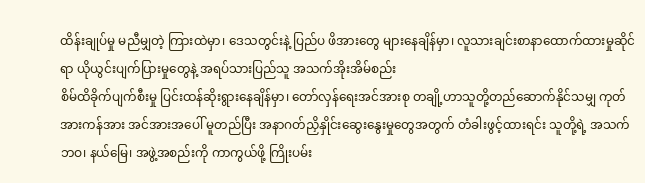ထိန်းချုပ်မှု မညီမျှတဲ့ ကြားထဲမှာ၊ ဒေသတွင်းနဲ့ ပြည်ပ ဖိအားတွေ များနေချိန်မှာ၊ လူသားချင်းစာနာထောက်ထားမှုဆိုင်ရာ ယိုယွင်းပျက်ပြားမှုတွေနဲ့ အရပ်သားပြည်သူ အသက်အိုးအိမ်စည်း
စိမ်ထိခိုက်ပျက်စီးမှု ပြင်းထန်ဆိုးရွားနေချိန်မှာ၊ တော်လှန်ရေးအင်အားစု တချို့ဟာသူတို့တည်ဆောက်နိုင်သမျှ ကုတ်အားကန်အား အင်အားအပေါ် မူတည်ပြီး အနာဂတ်ညှိနှိုင်းဆွေးနွေးမှုတွေအတွက် တံခါးဖွင့်ထားရင်း သူတို့ရဲ့ အသက်ဘဝ၊ နယ်မြေ၊ အဖွဲ့အစည်းကို ကာကွယ်ဖို့ ကြိုးပမ်း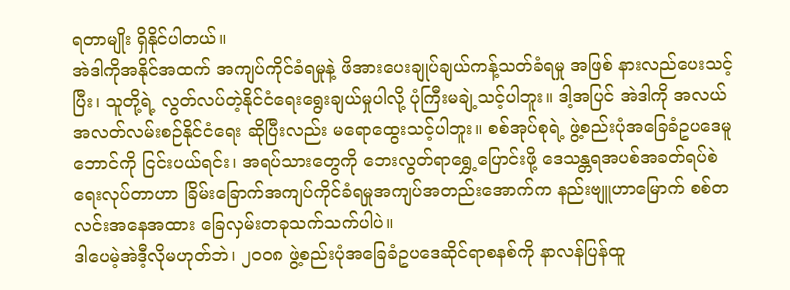ရတာမျိုး ရှိနိုင်ပါတယ်။
အဲဒါကိုအနိုင်အထက် အကျပ်ကိုင်ခံရမှုနဲ့ ဖိအားပေးချုပ်ချယ်ကန့်သတ်ခံရမှု အဖြစ် နားလည်ပေးသင့်ပြီး၊ သူတို့ရဲ့ လွတ်လပ်တဲ့နိုင်ငံရေးရွေးချယ်မှုပါလို့ ပုံကြီးမချဲ့သင့်ပါဘူး။ ဒါ့အပြင် အဲဒါကို အလယ်အလတ်လမ်းစဉ်နိုင်ငံရေး ဆိုပြီးလည်း မရောထွေးသင့်ပါဘူး။ စစ်အုပ်စုရဲ့ ဖွဲ့စည်းပုံအခြေခံဥပဒေမူဘောင်ကို ငြင်းပယ်ရင်း၊ အရပ်သားတွေကို ဘေးလွတ်ရာရွှေ့ပြောင်းဖို့ ဒေသန္တရအပစ်အခတ်ရပ်စဲရေးလုပ်တာဟာ ခြိမ်းခြောက်အကျပ်ကိုင်ခံရမှုအကျပ်အတည်းအောက်က နည်းဗျူဟာမြောက် စစ်တလင်းအနေအထား ခြေလှမ်းတခုသက်သက်ပါပဲ။
ဒါပေမဲ့အဲဒီ့လိုမဟုတ်ဘဲ၊ ၂၀၀၈ ဖွဲ့စည်းပုံအခြေခံဥပဒေဆိုင်ရာစနစ်ကို နာလန်ပြန်ထူ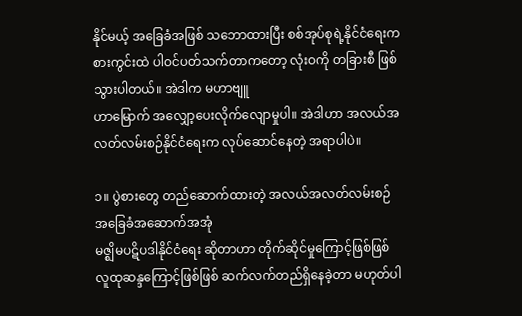နိုင်မယ့် အခြေခံအဖြစ် သဘောထားပြီး စစ်အုပ်စုရဲ့နိုင်ငံရေးကစားကွင်းထဲ ပါဝင်ပတ်သက်တာကတော့ လုံးဝကို တခြားစီ ဖြစ်သွားပါတယ်။ အဲဒါက မဟာဗျူ
ဟာမြောက် အလျှော့ပေးလိုက်လျောမှုပါ။ အဲဒါဟာ အလယ်အလတ်လမ်းစဉ်နိုင်ငံရေးက လုပ်ဆောင်နေတဲ့ အရာပါပဲ။

၁။ ပွဲစားတွေ တည်ဆောက်ထားတဲ့ အလယ်အလတ်လမ်းစဉ် အခြေခံအဆောက်အအုံ
မဇ္ဈိမပဋိပဒါနိုင်ငံရေး ဆိုတာဟာ တိုက်ဆိုင်မှုကြောင့်ဖြစ်ဖြစ် လူထုဆန္ဒကြောင့်ဖြစ်ဖြစ် ဆက်လက်တည်ရှိနေခဲ့တာ မဟုတ်ပါ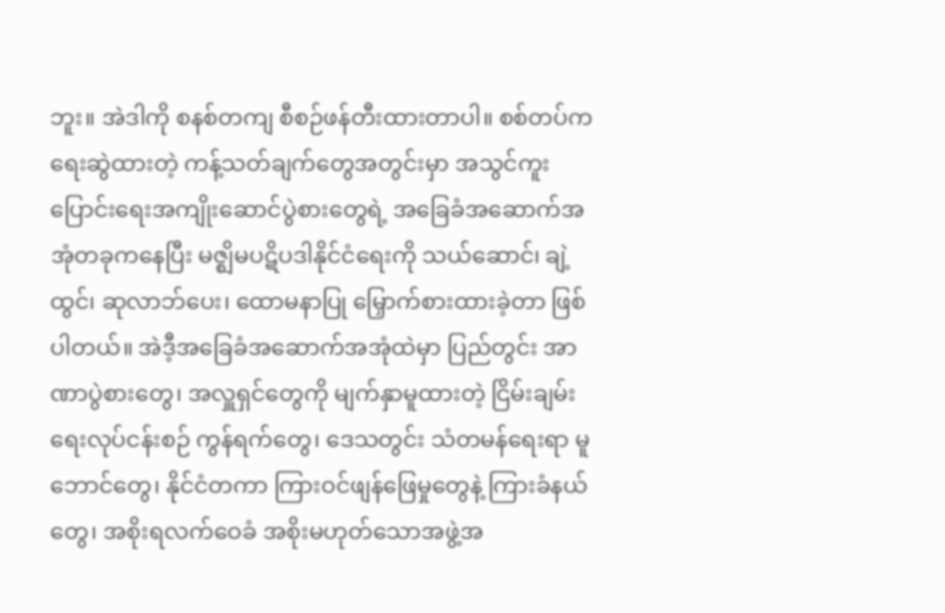ဘူး။ အဲဒါကို စနစ်တကျ စီစဉ်ဖန်တီးထားတာပါ။ စစ်တပ်က ရေးဆွဲထားတဲ့ ကန့်သတ်ချက်တွေအတွင်းမှာ အသွင်ကူးပြောင်းရေးအကျိုးဆောင်ပွဲစားတွေရဲ့ အခြေခံအဆောက်အအုံတခုကနေပြီး မဇ္ဈိမပဋိပဒါနိုင်ငံရေးကို သယ်ဆောင်၊ ချဲ့ထွင်၊ ဆုလာဘ်ပေး၊ ထောမနာပြု မြှောက်စားထားခဲ့တာ ဖြစ်ပါတယ်။ အဲဒီ့အခြေခံအဆောက်အအုံထဲမှာ ပြည်တွင်း အာဏာပွဲစားတွေ၊ အလှူရှင်တွေကို မျက်နှာမူထားတဲ့ ငြိမ်းချမ်းရေးလုပ်ငန်းစဉ် ကွန်ရက်တွေ၊ ဒေသတွင်း သံတမန်ရေးရာ မူဘောင်တွေ၊ နိုင်ငံတကာ ကြားဝင်ဖျန်ဖြေမှုတွေနဲ့ ကြားခံနယ်တွေ၊ အစိုးရလက်ဝေခံ အစိုးမဟုတ်သောအဖွဲ့အ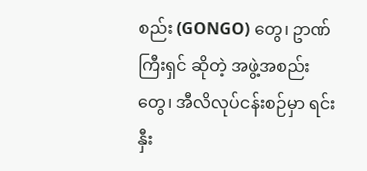စည်း (GONGO) တွေ၊ ဥာဏ်ကြီးရှင် ဆိုတဲ့ အဖွဲ့အစည်းတွေ၊ အီလိလုပ်ငန်းစဉ်မှာ ရင်း
နှီး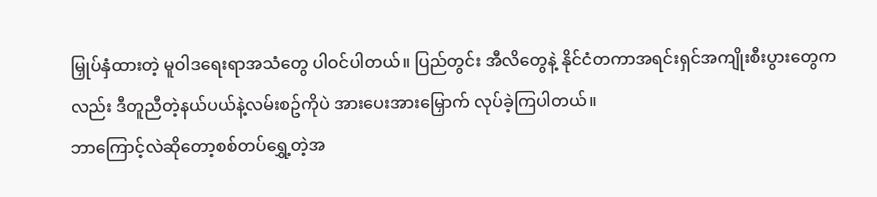မြှုပ်နှံထားတဲ့ မူဝါဒရေးရာအသံတွေ ပါဝင်ပါတယ်။ ပြည်တွင်း အီလိတွေနဲ့ နိုင်ငံတကာအရင်းရှင်အကျိုးစီးပွားတွေကလည်း ဒီတူညီတဲ့နယ်ပယ်နဲ့လမ်းစဥ်ကိုပဲ အားပေးအားမြှောက် လုပ်ခဲ့ကြပါတယ်။
ဘာကြောင့်လဲဆိုတော့စစ်တပ်ရွှေ့တဲ့အ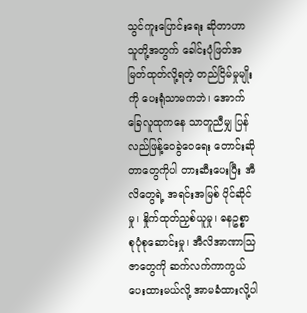သွင်ကူးပြောင်းရေး ဆိုတာဟာ သူတို့အတွက် ခေါင်းပုံဖြတ်အမြတ်ထုတ်လို့ရတဲ့ တည်ငြိမ်မှုမျိုးကို ပေးရုံသာမကဘဲ၊ အောက်ခြေလူထုကနေ သာတူညီမျှ ပြန်လည်ဖြန့်ဝေခွဲဝေရေး တောင်းဆိုတာတွေကိုပါ တားဆီးပေးပြီး အီလိတွေရဲ့ အရင်းအမြစ် ပိုင်ဆိုင်မှု၊ နှိုက်ထုတ်ညှစ်ယူမှု၊ ဓနဥစ္စာ စုပုံစုဆောင်းမှု၊ အီလိအာဏာသြဇာတွေကို ဆက်လက်ကာကွယ်ပေးထားမယ်လို့ အာမခံထားလို့ပါ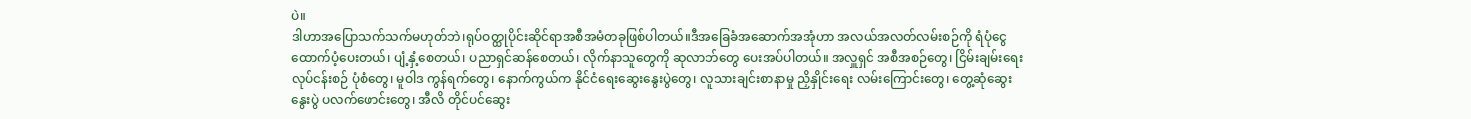ပဲ။
ဒါဟာအပြောသက်သက်မဟုတ်ဘဲ၊ရုပ်ဝတ္ထုပိုင်းဆိုင်ရာအစီအမံတခုဖြစ်ပါတယ်။ဒီအခြေခံအဆောက်အအုံဟာ အလယ်အလတ်လမ်းစဉ်ကို ရံပုံငွေ ထောက်ပံ့ပေးတယ်၊ ပျံ့နှံ့စေတယ်၊ ပညာရှင်ဆန်စေတယ်၊ လိုက်နာသူတွေကို ဆုလာဘ်တွေ ပေးအပ်ပါတယ်။ အလှူရှင် အစီအစဉ်တွေ၊ ငြိမ်းချမ်းရေးလုပ်ငန်းစဉ် ပုံစံတွေ၊ မူဝါဒ ကွန်ရက်တွေ၊ နောက်ကွယ်က နိုင်ငံရေးဆွေးနွေးပွဲတွေ၊ လူသားချင်းစာနာမှု ညှိနှိုင်းရေး လမ်းကြောင်းတွေ၊ တွေ့ဆုံဆွေးနွေးပွဲ ပလက်ဖောင်းတွေ၊ အီလိ တိုင်ပင်ဆွေး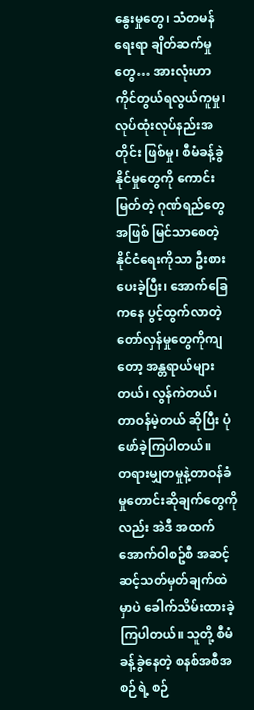နွေးမှုတွေ၊ သံတမန်ရေးရာ ချိတ်ဆက်မှုတွေ… အားလုံးဟာ ကိုင်တွယ်ရလွယ်ကူမှု၊ လုပ်ထုံးလုပ်နည်းအတိုင်း ဖြစ်မှု၊ စီမံခန့်ခွဲနိုင်မှုတွေကို ကောင်းမြတ်တဲ့ ဂုဏ်ရည်တွေအဖြစ် မြင်သာစေတဲ့ နိုင်ငံရေးကိုသာ ဦးစားပေးခဲ့ပြီး၊ အောက်ခြေကနေ ပွင့်ထွက်လာတဲ့ တော်လှန်မှုတွေကိုကျတော့ အန္တရာယ်များတယ်၊ လွန်ကဲတယ်၊ တာဝန်မဲ့တယ် ဆိုပြီး ပုံဖော်ခဲ့ကြပါတယ်။
တရားမျှတမှုနဲ့တာဝန်ခံမှုတောင်းဆိုချက်တွေကိုလည်း အဲဒီ အထက်အောက်ဝါစဥ်စီ အဆင့်ဆင့်သတ်မှတ်ချက်ထဲမှာပဲ ခေါက်သိမ်းထားခဲ့ကြပါတယ်။ သူတို့ စီမံခန့်ခွဲနေတဲ့ စနစ်အစီအစဉ်ရဲ့ စဉ်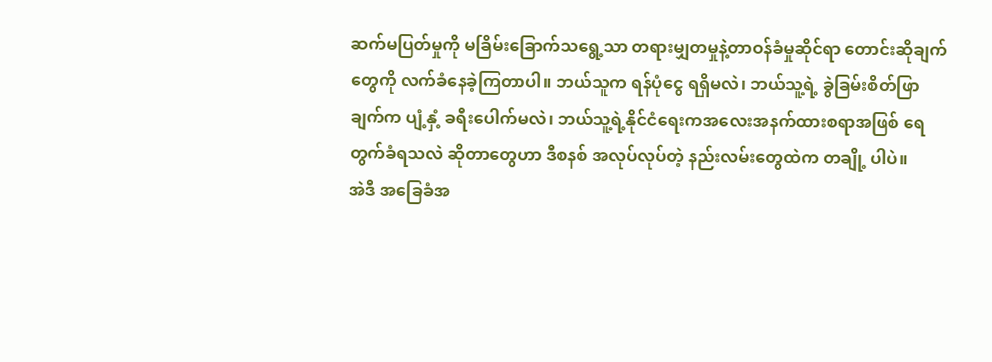ဆက်မပြတ်မှုကို မခြိမ်းခြောက်သရွေ့သာ တရားမျှတမှုနဲ့တာဝန်ခံမှုဆိုင်ရာ တောင်းဆိုချက်တွေကို လက်ခံနေခဲ့ကြတာပါ။ ဘယ်သူက ရန်ပုံငွေ ရရှိမလဲ၊ ဘယ်သူ့ရဲ့ ခွဲခြမ်းစိတ်ဖြာချက်က ပျံ့နှံ့ ခရီးပေါက်မလဲ၊ ဘယ်သူ့ရဲ့နိုင်ငံရေးကအလေးအနက်ထားစရာအဖြစ် ရေတွက်ခံရသလဲ ဆိုတာတွေဟာ ဒီစနစ် အလုပ်လုပ်တဲ့ နည်းလမ်းတွေထဲက တချို့ ပါပဲ။
အဲဒီ အခြေခံအ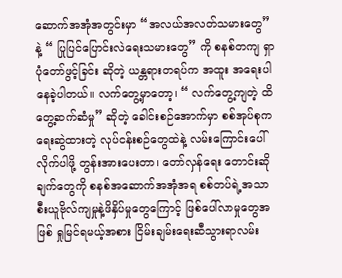ဆောက်အအုံအတွင်းမှာ “အလယ်အလတ်သမားတွေ” နဲ့ “ ပြုပြင်ပြောင်းလဲရေးသမားတွေ” ကို စနစ်တကျ ရှာပုံတော်ဖွင့်ခြင်း ဆိုတဲ့ ယန္တရားတရပ်က အထူး အရေးပါနေခဲ့ပါတယ်။ လက်တွေ့မှာတော့၊ “ လက်တွေ့ကျတဲ့ ထိတွေ့ဆက်ဆံမှု” ဆိုတဲ့ ခေါင်းစဉ်အောက်မှာ စစ်အုပ်စုက ရေးဆွဲထားတဲ့ လုပ်ငန်းစဉ်တွေထဲနဲ့ လမ်းကြောင်းပေါ် လိုက်ပါဖို့ တွန်းအားပေးတာ၊ တော်လှန်ရေး တောင်းဆိုချက်တွေကို စနစ်အဆောက်အအုံအရ စစ်တပ်ရဲ့အသာစီးယူဗိုလ်ကျမှုနဲ့ဖိနှိပ်မှုတွေကြောင့် ဖြစ်ပေါ်လာမှုတွေအဖြစ် ရှုမြင်ရမယ့်အစား ငြိမ်းချမ်းရေးဆီသွားရာလမ်း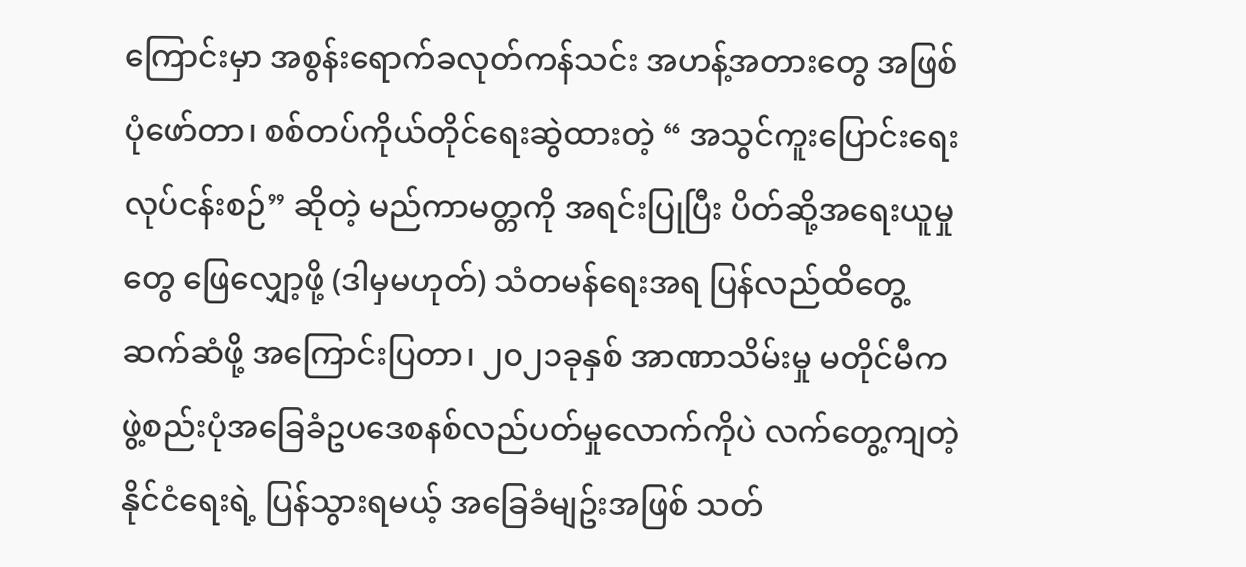ကြောင်းမှာ အစွန်းရောက်ခလုတ်ကန်သင်း အဟန့်အတားတွေ အဖြစ် ပုံဖော်တာ၊ စစ်တပ်ကိုယ်တိုင်ရေးဆွဲထားတဲ့ “ အသွင်ကူးပြောင်းရေး လုပ်ငန်းစဉ်” ဆိုတဲ့ မည်ကာမတ္တကို အရင်းပြုပြီး ပိတ်ဆို့အရေးယူမှုတွေ ဖြေလျှော့ဖို့ (ဒါမှမဟုတ်) သံတမန်ရေးအရ ပြန်လည်ထိတွေ့ဆက်ဆံဖို့ အကြောင်းပြတာ၊ ၂၀၂၁ခုနှစ် အာဏာသိမ်းမှု မတိုင်မီက ဖွဲ့စည်းပုံအခြေခံဥပဒေစနစ်လည်ပတ်မှုလောက်ကိုပဲ လက်တွေ့ကျတဲ့နိုင်ငံရေးရဲ့ ပြန်သွားရမယ့် အခြေခံမျဥ်းအဖြစ် သတ်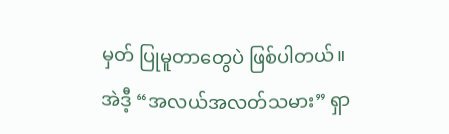မှတ် ပြုမူတာတွေပဲ ဖြစ်ပါတယ်။
အဲဒီ့ “အလယ်အလတ်သမား” ရှာ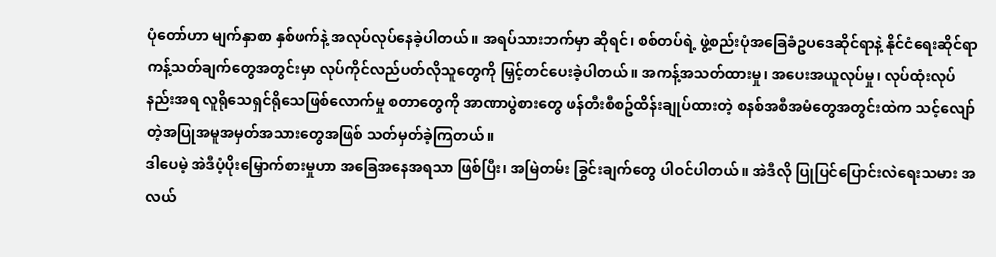ပုံတော်ဟာ မျက်နှာစာ နှစ်ဖက်နဲ့ အလုပ်လုပ်နေခဲ့ပါတယ်။ အရပ်သားဘက်မှာ ဆိုရင်၊ စစ်တပ်ရဲ့ ဖွဲ့စည်းပုံအခြေခံဥပဒေဆိုင်ရာနဲ့ နိုင်ငံရေးဆိုင်ရာ ကန့်သတ်ချက်တွေအတွင်းမှာ လုပ်ကိုင်လည်ပတ်လိုသူတွေကို မြှင့်တင်ပေးခဲ့ပါတယ်။ အကန့်အသတ်ထားမှု၊ အပေးအယူလုပ်မှု၊ လုပ်ထုံးလုပ်နည်းအရ လူရိုသေရှင်ရိုသေဖြစ်လောက်မှု စတာတွေကို အာဏာပွဲစားတွေ ဖန်တီးစီစဥ်ထိန်းချုပ်ထားတဲ့ စနစ်အစီအမံတွေအတွင်းထဲက သင့်လျော်တဲ့အပြုအမူအမှတ်အသားတွေအဖြစ် သတ်မှတ်ခဲ့ကြတယ်။
ဒါပေမဲ့ အဲဒီပံ့ပိုးမြှောက်စားမှုဟာ အခြေအနေအရသာ ဖြစ်ပြီး၊ အမြဲတမ်း ခြွင်းချက်တွေ ပါဝင်ပါတယ်။ အဲဒီလို ပြုပြင်ပြောင်းလဲရေးသမား အလယ်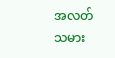အလတ်သမား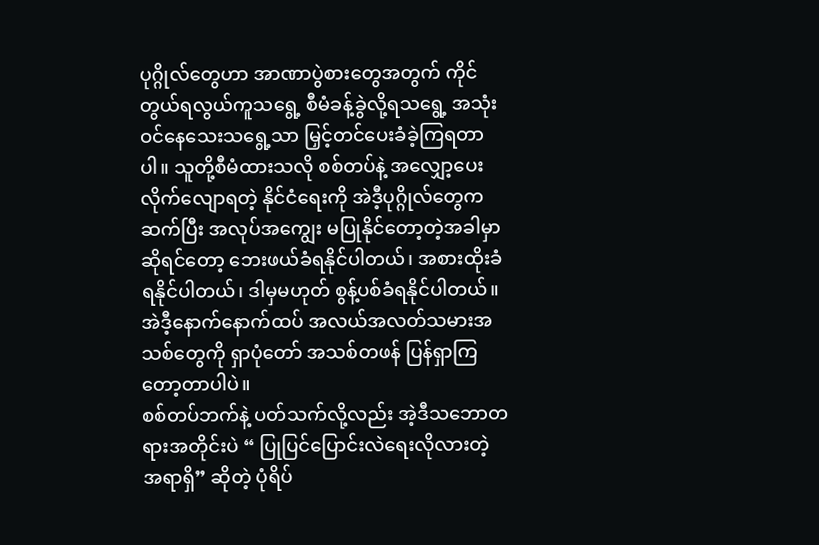ပုဂ္ဂိုလ်တွေဟာ အာဏာပွဲစားတွေအတွက် ကိုင်တွယ်ရလွယ်ကူသရွေ့ စီမံခန့်ခွဲလို့ရသရွေ့ အသုံးဝင်နေသေးသရွေ့သာ မြှင့်တင်ပေးခံခဲ့ကြရတာပါ။ သူတို့စီမံထားသလို စစ်တပ်နဲ့ အလျှော့ပေးလိုက်လျောရတဲ့ နိုင်ငံရေးကို အဲဒီ့ပုဂ္ဂိုလ်တွေက ဆက်ပြီး အလုပ်အကျွေး မပြုနိုင်တော့တဲ့အခါမှာဆိုရင်တော့ ဘေးဖယ်ခံရနိုင်ပါတယ်၊ အစားထိုးခံရနိုင်ပါတယ်၊ ဒါမှမဟုတ် စွန့်ပစ်ခံရနိုင်ပါတယ်။အဲဒီ့နောက်နောက်ထပ် အလယ်အလတ်သမားအသစ်တွေကို ရှာပုံတော် အသစ်တဖန် ပြန်ရှာကြတော့တာပါပဲ။
စစ်တပ်ဘက်နဲ့ ပတ်သက်လို့လည်း အဲ့ဒီသဘောတရားအတိုင်းပဲ “ ပြုပြင်ပြောင်းလဲရေးလိုလားတဲ့ အရာရှိ” ဆိုတဲ့ ပုံရိပ်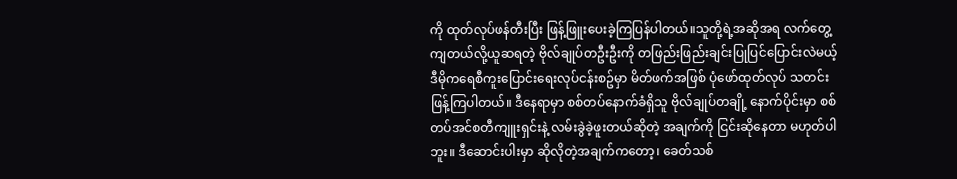ကို ထုတ်လုပ်ဖန်တီးပြီး ဖြန့်ဖြူးပေးခဲ့ကြပြန်ပါတယ်။သူတို့ရဲ့အဆိုအရ လက်တွေ့ကျတယ်လို့ယူဆရတဲ့ ဗိုလ်ချုပ်တဦးဦးကို တဖြည်းဖြည်းချင်းပြုပြင်ပြောင်းလဲမယ့်ဒီမိုကရေစီကူးပြောင်းရေးလုပ်ငန်းစဥ်မှာ မိတ်ဖက်အဖြစ် ပုံဖော်ထုတ်လုပ် သတင်းဖြန့်ကြပါတယ်။ ဒီနေရာမှာ စစ်တပ်နောက်ခံရှိသူ ဗိုလ်ချုပ်တချို့ နောက်ပိုင်းမှာ စစ်တပ်အင်စတီကျူးရှင်းနဲ့ လမ်းခွဲခဲ့ဖူးတယ်ဆိုတဲ့ အချက်ကို ငြင်းဆိုနေတာ မဟုတ်ပါဘူး။ ဒီဆောင်းပါးမှာ ဆိုလိုတဲ့အချက်ကတော့၊ ခေတ်သစ်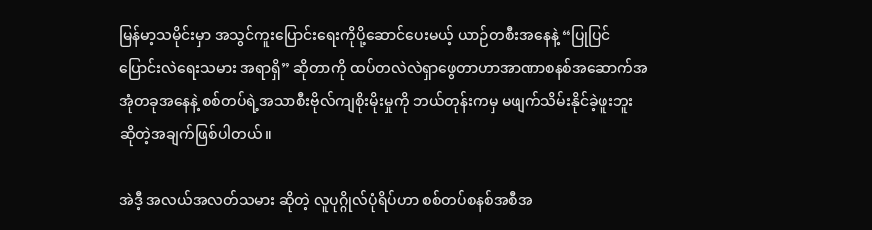မြန်မာ့သမိုင်းမှာ အသွင်ကူးပြောင်းရေးကိုပို့ဆောင်ပေးမယ့် ယာဉ်တစီးအနေနဲ့ “ပြုပြင်ပြောင်းလဲရေးသမား အရာရှိ” ဆိုတာကို ထပ်တလဲလဲရှာဖွေတာဟာအာဏာစနစ်အဆောက်အအုံတခုအနေနဲ့ စစ်တပ်ရဲ့အသာစီးဗိုလ်ကျစိုးမိုးမှုကို ဘယ်တုန်းကမှ မဖျက်သိမ်းနိုင်ခဲ့ဖူးဘူး ဆိုတဲ့အချက်ဖြစ်ပါတယ်။

အဲဒီ့ အလယ်အလတ်သမား ဆိုတဲ့ လူပုဂ္ဂိုလ်ပုံရိပ်ဟာ စစ်တပ်စနစ်အစီအ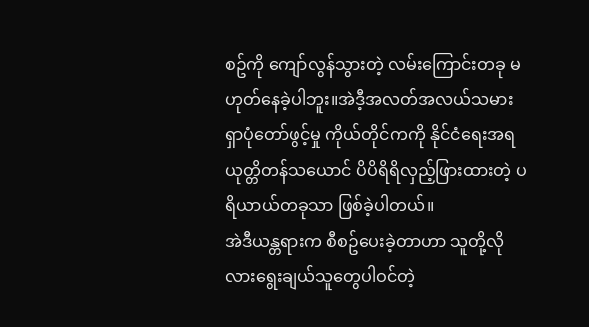စဥ်ကို ကျော်လွန်သွားတဲ့ လမ်းကြောင်းတခု မဟုတ်နေခဲ့ပါဘူး။အဲဒီ့အလတ်အလယ်သမား ရှာပုံတော်ဖွင့်မှု ကိုယ်တိုင်ကကို နိုင်ငံရေးအရ ယုတ္တိတန်သယောင် ပိပိရိရိလှည့်ဖြားထားတဲ့ ပရိယာယ်တခုသာ ဖြစ်ခဲ့ပါတယ်။
အဲဒီယန္တရားက စီစဥ်ပေးခဲ့တာဟာ သူတို့လိုလားရွေးချယ်သူတွေပါဝင်တဲ့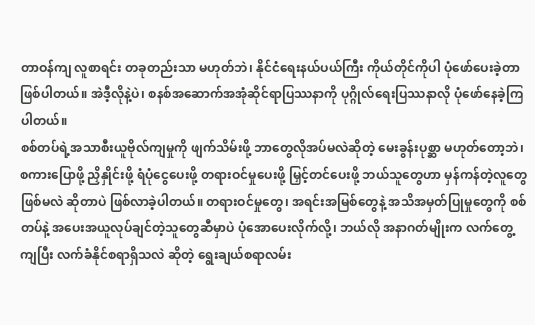တာဝန်ကျ လူစာရင်း တခုတည်းသာ မဟုတ်ဘဲ၊ နိုင်ငံရေးနယ်ပယ်ကြီး ကိုယ်တိုင်ကိုပါ ပုံဖော်ပေးခဲ့တာဖြစ်ပါတယ်။ အဲဒီ့လိုနဲ့ပဲ၊ စနစ်အဆောက်အအုံဆိုင်ရာပြဿနာကို ပုဂ္ဂိုလ်ရေးပြဿနာလို ပုံဖော်နေခဲ့ကြပါတယ်။
စစ်တပ်ရဲ့အသာစီးယူဗိုလ်ကျမှုကို ဖျက်သိမ်းဖို့ ဘာတွေလိုအပ်မလဲဆိုတဲ့ မေးခွန်းပုစ္ဆာ မဟုတ်တော့ဘဲ၊ စကားပြောဖို့ ညှိနှိုင်းဖို့ ရံပုံငွေပေးဖို့ တရားဝင်မှုပေးဖို့ မြှင့်တင်ပေးဖို့ ဘယ်သူတွေဟာ မှန်ကန်တဲ့လူတွေ ဖြစ်မလဲ ဆိုတာပဲ ဖြစ်လာခဲ့ပါတယ်။ တရားဝင်မှုတွေ၊ အရင်းအမြစ်တွေနဲ့ အသိအမှတ်ပြုမှုတွေကို စစ်တပ်နဲ့ အပေးအယူလုပ်ချင်တဲ့သူတွေဆီမှာပဲ ပုံအောပေးလိုက်လို့၊ ဘယ်လို အနာဂတ်မျိုးက လက်တွေ့ကျပြီး လက်ခံနိုင်စရာရှိသလဲ ဆိုတဲ့ ရွေးချယ်စရာလမ်း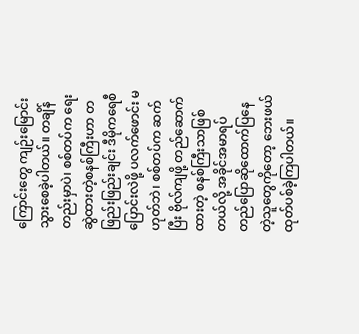ကြောင်းတွေ ကျဉ်းမြောင်းသွားစေခဲ့ပါတယ်။ တချိန်တည်းမှာပဲ၊ စစ်တပ်က ရေးဆွဲထားတဲ့စနစ်ကြီးဟာ တဖြည်းဖြည်းချင်း ဒီမိုကရေစီပြောင်းလဲဖို့ ပလက်ဖောင်း မဟုတ်ဘဲ၊ စစ်တပ်က ဆက်ပြီး ဗိုလ်ကျဖို့ တည်ဆောက်ထားတဲ့ စနစ်ကြီးသာဖြစ်တယ်လို့ အခိုင်အမာရပ်တည်ပြောဆိုထောက်ပြနေတဲ့သူတွေကိုတော့ ဘေးဖယ်ထုတ်ပစ်ခဲ့ကြပါတယ်။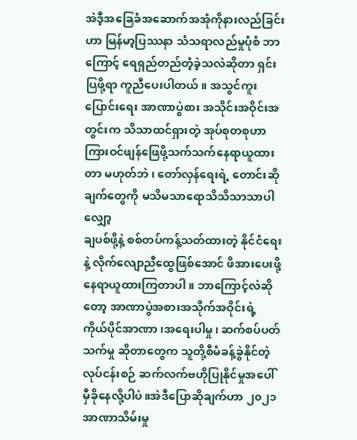အဲဒီ့အခြေခံအဆောက်အအုံကိုနားလည်ခြင်းဟာ မြန်မာ့ပြဿနာ သံသရာလည်မှုပုံစံ ဘာကြောင့် ရေရှည်တည်တံ့ခဲ့သလဲဆိုတာ ရှင်းပြဖို့ရာ ကူညီပေးပါတယ်။ အသွင်ကူးပြောင်းရေး အာဏာပွဲစား အသိုင်းအဝိုင်းအတွင်းက သိသာထင်ရှားတဲ့ အုပ်စုတစုဟာ ကြားဝင်ဖျန်ဖြေဖို့သက်သက်နေရာယူထားတာ မဟုတ်ဘဲ၊ တော်လှန်ရေးရဲ့ တောင်းဆိုချက်တွေကို မသိမသာရောသိသိသာသာပါ လျှော့
ချပစ်ဖို့နဲ့ စစ်တပ်ကန့်သတ်ထားတဲ့ နိုင်ငံရေးနဲ့ လိုက်လျောညီထွေဖြစ်အောင် ဖိအားပေးဖို့ နေရာယူထားကြတာပါ။ ဘာကြောင့်လဲဆိုတော့ အာဏာပွဲအစားအသိုက်အဝိုင်းရဲ့ ကိုယ်ပိုင်အာဏာ၊အရေးပါမှု၊ ဆက်စပ်ပတ်သက်မှု ဆိုတာတွေက သူတို့စီမံခန့်ခွဲနိုင်တဲ့လုပ်ငန်းစဉ် ဆက်လက်ဗဟိုပြုနိုင်မှုအပေါ် မှီခိုနေလို့ပါပဲ။အဲဒီပြောဆိုချက်ဟာ ၂၀၂၁အာဏာသိမ်းမှု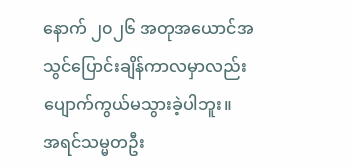နောက် ၂၀၂၆ အတုအယောင်အသွင်ပြောင်းချိန်ကာလမှာလည်း ပျောက်ကွယ်မသွားခဲ့ပါဘူး။
အရင်သမ္မတဦး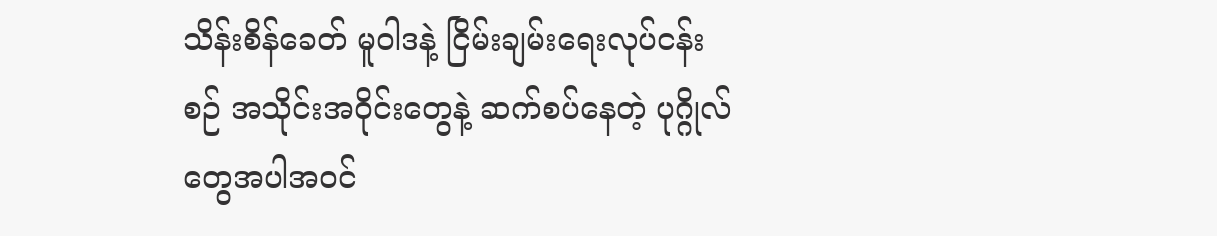သိန်းစိန်ခေတ် မူဝါဒနဲ့ ငြိမ်းချမ်းရေးလုပ်ငန်းစဉ် အသိုင်းအဝိုင်းတွေနဲ့ ဆက်စပ်နေတဲ့ ပုဂ္ဂိုလ်တွေအပါအဝင်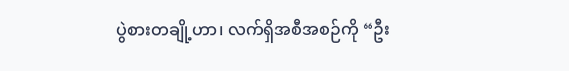ပွဲစားတချို့ဟာ၊ လက်ရှိအစီအစဉ်ကို “ဦး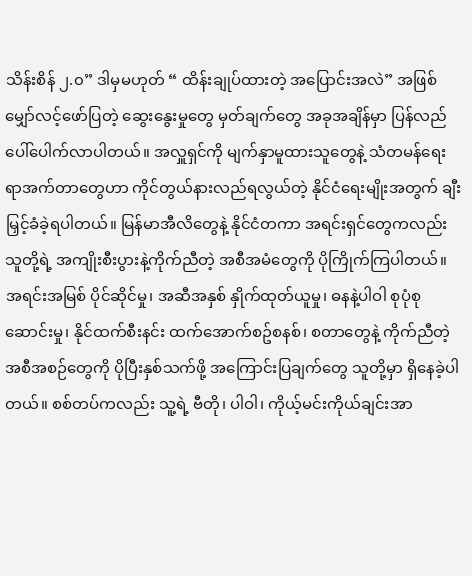သိန်းစိန် ၂.၀” ဒါမှမဟုတ် “ ထိန်းချုပ်ထားတဲ့ အပြောင်းအလဲ” အဖြစ် မျှော်လင့်ဖော်ပြတဲ့ ဆွေးနွေးမှုတွေ မှတ်ချက်တွေ အခုအချိန်မှာ ပြန်လည်ပေါ်ပေါက်လာပါတယ်။ အလှူရှင်ကို မျက်နှာမူထားသူတွေနဲ့ သံတမန်ရေးရာအက်တာတွေဟာ ကိုင်တွယ်နားလည်ရလွယ်တဲ့ နိုင်ငံရေးမျိုးအတွက် ချီးမြှင့်ခံခဲ့ရပါတယ်။ မြန်မာအီလိတွေနဲ့ နိုင်ငံတကာ အရင်းရှင်တွေကလည်း သူတို့ရဲ့ အကျိုးစီးပွားနဲ့ကိုက်ညီတဲ့ အစီအမံတွေကို ပိုကြိုက်ကြပါတယ်။ အရင်းအမြစ် ပိုင်ဆိုင်မှု၊ အဆီအနှစ် နှိုက်ထုတ်ယူမှု၊ ဓနနဲ့ပါဝါ စုပုံစုဆောင်းမှု၊ နိုင်ထက်စီးနင်း ထက်အောက်စဥ်စနစ်၊ စတာတွေနဲ့ ကိုက်ညီတဲ့ အစီအစဉ်တွေကို ပိုပြီးနှစ်သက်ဖို့ အကြောင်းပြချက်တွေ သူတို့မှာ ရှိနေခဲ့ပါတယ်။ စစ်တပ်ကလည်း သူ့ရဲ့ ဗီတို၊ ပါဝါ၊ ကိုယ့်မင်းကိုယ်ချင်းအာ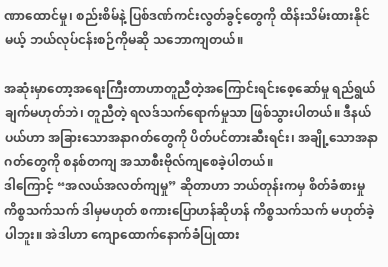ဏာထောင်မှု၊ စည်းစိမ်နဲ့ ပြစ်ဒဏ်ကင်းလွတ်ခွင့်တွေကို ထိန်းသိမ်းထားနိုင်မယ့် ဘယ်လုပ်ငန်းစဉ်ကိုမဆို သဘောကျတယ်။

အဆုံးမှာတော့အရေးကြီးတာဟာတူညီတဲ့အကြောင်းရင်းစေ့ဆော်မှု ရည်ရွယ်ချက်မဟုတ်ဘဲ၊ တူညီတဲ့ ရလဒ်သက်ရောက်မှုသာ ဖြစ်သွားပါတယ်။ ဒီနယ်ပယ်ဟာ အခြားသောအနာဂတ်တွေကို ပိတ်ပင်တားဆီးရင်း၊ အချို့သောအနာဂတ်တွေကို စနစ်တကျ အသာစီးဗိုလ်ကျစေခဲ့ပါတယ်။
ဒါကြောင့် “အလယ်အလတ်ကျမှု” ဆိုတာဟာ ဘယ်တုန်းကမှ စိတ်ခံစားမှုကိစ္စသက်သက် ဒါမှမဟုတ် စကားပြောဟန်ဆိုဟန် ကိစ္စသက်သက် မဟုတ်ခဲ့ပါဘူး။ အဲဒါဟာ ကျောထောက်နောက်ခံပြုထား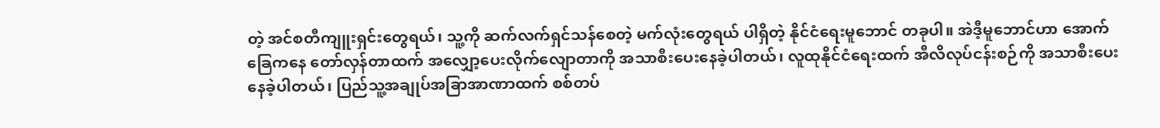တဲ့ အင်စတီကျူးရှင်းတွေရယ်၊ သူ့ကို ဆက်လက်ရှင်သန်စေတဲ့ မက်လုံးတွေရယ် ပါရှိတဲ့ နိုင်ငံရေးမူဘောင် တခုပါ။ အဲဒီ့မူဘောင်ဟာ အောက်ခြေကနေ တော်လှန်တာထက် အလျှော့ပေးလိုက်လျောတာကို အသာစီးပေးနေခဲ့ပါတယ်၊ လူထုနိုင်ငံရေးထက် အီလိလုပ်ငန်းစဉ်ကို အသာစီးပေးနေခဲ့ပါတယ်၊ ပြည်သူ့အချုပ်အခြာအာဏာထက် စစ်တပ်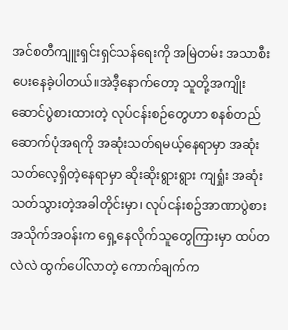အင်စတီကျူးရှင်းရှင်သန်ရေးကို အမြဲတမ်း အသာစီးပေးနေခဲ့ပါတယ်။အဲဒီ့နောက်တော့ သူတို့အကျိုးဆောင်ပွဲစားထားတဲ့ လုပ်ငန်းစဉ်တွေဟာ စနစ်တည်ဆောက်ပုံအရကို အဆုံးသတ်ရမယ့်နေရာမှာ အဆုံးသတ်လေ့ရှိတဲ့နေရာမှာ ဆိုးဆိုးရွားရွား ကျရှုံး အဆုံးသတ်သွားတဲ့အခါတိုင်းမှာ၊ လုပ်ငန်းစဥ်အာဏာပွဲစားအသိုက်အဝန်းက ရှေ့နေလိုက်သူတွေကြားမှာ ထပ်တလဲလဲ ထွက်ပေါ်လာတဲ့ ကောက်ချက်က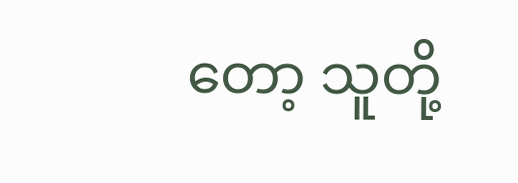တော့ သူတို့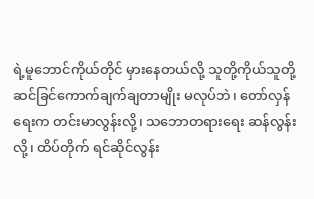ရဲ့မူဘောင်ကိုယ်တိုင် မှားနေတယ်လို့ သူတို့ကိုယ်သူတို့ ဆင်ခြင်ကောက်ချက်ချတာမျိုး မလုပ်ဘဲ၊ တော်လှန်ရေးက တင်းမာလွန်းလို့၊ သဘောတရားရေး ဆန်လွန်းလို့၊ ထိပ်တိုက် ရင်ဆိုင်လွန်း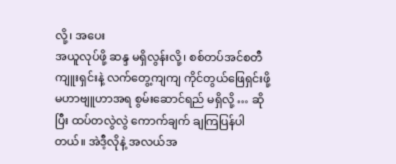လို့၊ အပေး
အယူလုပ်ဖို့ ဆန္ဒ မရှိလွန်းလို့၊ စစ်တပ်အင်စတီကျူးရှင်းနဲ့ လက်တွေ့ကျကျ ကိုင်တွယ်ဖြေရှင်းဖို့ မဟာဗျူဟာအရ စွမ်းဆောင်ရည် မရှိလို့ … ဆိုပြီး ထပ်တလွဲလွဲ ကောက်ချက် ချကြပြန်ပါတယ်။ အဲဒီ့လိုနဲ့ အလယ်အ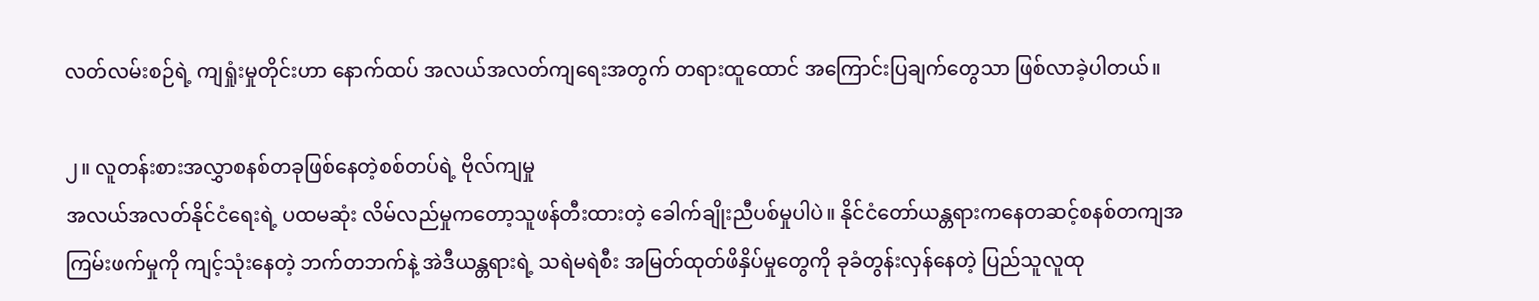လတ်လမ်းစဉ်ရဲ့ ကျရှုံးမှုတိုင်းဟာ နောက်ထပ် အလယ်အလတ်ကျရေးအတွက် တရားထူထောင် အကြောင်းပြချက်တွေသာ ဖြစ်လာခဲ့ပါတယ်။

၂။ လူတန်းစားအလွှာစနစ်တခုဖြစ်နေတဲ့စစ်တပ်ရဲ့ ဗိုလ်ကျမှု
အလယ်အလတ်နိုင်ငံရေးရဲ့ ပထမဆုံး လိမ်လည်မှုကတော့သူဖန်တီးထားတဲ့ ခေါက်ချိုးညီပစ်မှုပါပဲ။ နိုင်ငံတော်ယန္တရားကနေတဆင့်စနစ်တကျအ
ကြမ်းဖက်မှုကို ကျင့်သုံးနေတဲ့ ဘက်တဘက်နဲ့ အဲဒီယန္တရားရဲ့ သရဲမရဲစီး အမြတ်ထုတ်ဖိနှိပ်မှုတွေကို ခုခံတွန်းလှန်နေတဲ့ ပြည်သူလူထု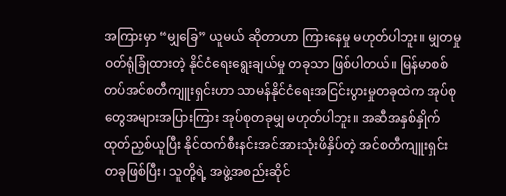အကြားမှာ “မျှခြေ” ယူမယ် ဆိုတာဟာ ကြားနေမှု မဟုတ်ပါဘူး။ မျှတမှု ဝတ်ရုံခြုံထားတဲ့ နိုင်ငံရေးရွေးချယ်မှု တခုသာ ဖြစ်ပါတယ်။ မြန်မာစစ်တပ်အင်စတီကျူးရှင်းဟာ သာမန်နိုင်ငံရေးအငြင်းပွားမှုတခုထဲက အုပ်စုတွေအများအပြားကြား အုပ်စုတခုမျှ မဟုတ်ပါဘူး။ အဆီအနှစ်နှိုက်ထုတ်ညှစ်ယူပြီး နိုင်ထက်စီးနင်းအင်အားသုံးဖိနှိပ်တဲ့ အင်စတီကျူးရှင်း တခုဖြစ်ပြီး၊ သူတို့ရဲ့ အဖွဲ့အစည်းဆိုင်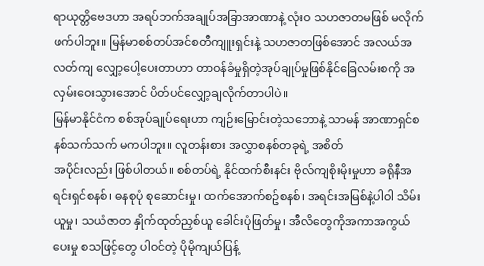ရာယုတ္တိဗေဒဟာ အရပ်ဘက်အချုပ်အခြာအာဏာနဲ့ လုံးဝ သဟဇာတမဖြစ် မလိုက်ဖက်ပါဘူး။ မြန်မာစစ်တပ်အင်စတီကျူးရှင်းနဲ့ သဟဇာတဖြစ်အောင် အလယ်အလတ်ကျ လျှော့ပေါ့ပေးတာဟာ တာဝန်ခံမှုရှိတဲ့အုပ်ချုပ်မှုဖြစ်နိုင်ခြေလမ်းစကို အလှမ်းဝေးသွားအောင် ပိတ်ပင်လျှော့ချလိုက်တာပါပဲ။
မြန်မာနိုင်ငံက စစ်အုပ်ချုပ်ရေးဟာ ကျဉ်းမြောင်းတဲ့သဘောနဲ့ သာမန် အာဏာရှင်စနစ်သက်သက် မကပါဘူး။ လူတန်းစား အလွှာစနစ်တခုရဲ့ အစိတ်
အပိုင်းလည်း ဖြစ်ပါတယ်။ စစ်တပ်ရဲ့ နိုင်ထက်စီးနင်း ဗိုလ်ကျစိုးမိုးမှုဟာ ခရိုနီအရင်းရှင်စနစ်၊ ဓနစုပုံ စုဆောင်းမှု၊ ထက်အောက်စဥ်စနစ်၊ အရင်းအမြစ်နဲ့ပါဝါ သိမ်းယူမှု၊ သယံဇာတ နှိုက်ထုတ်ညှစ်ယူ ခေါင်းပုံဖြတ်မှု၊ အီလိတွေကိုအကာအကွယ်ပေးမှု စသဖြင့်တွေ ပါဝင်တဲ့ ပိုမိုကျယ်ပြန့်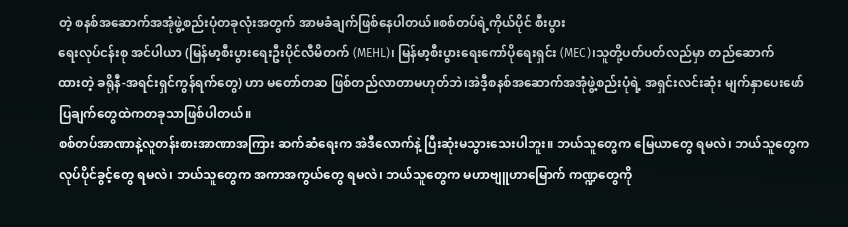တဲ့ စနစ်အဆောက်အအုံဖွဲ့စည်းပုံတခုလုံးအတွက် အာမခံချက်ဖြစ်နေပါတယ်။စစ်တပ်ရဲ့ကိုယ်ပိုင် စီးပွား
ရေးလုပ်ငန်းစု အင်ပါယာ (မြန်မာ့စီးပွားရေးဦးပိုင်လီမိတက် (MEHL)၊ မြန်မာ့စီးပွားရေးကော်ပိုရေးရှင်း (MEC)၊သူတို့ပတ်ပတ်လည်မှာ တည်ဆောက်
ထားတဲ့ ခရိုနီ-အရင်းရှင်ကွန်ရက်တွေ) ဟာ မတော်တဆ ဖြစ်တည်လာတာမဟုတ်ဘဲ၊အဲဒီ့စနစ်အဆောက်အအုံဖွဲ့စည်းပုံရဲ့ အရှင်းလင်းဆုံး မျက်နှာပေးဖော်ပြချက်တွေထဲကတခုသာဖြစ်ပါတယ်။
စစ်တပ်အာဏာနဲ့လူတန်းစားအာဏာအကြား ဆက်ဆံရေးက အဲဒီလောက်နဲ့ ပြီးဆုံးမသွားသေးပါဘူး။ ဘယ်သူတွေက မြေယာတွေ ရမလဲ၊ ဘယ်သူတွေက လုပ်ပိုင်ခွင့်တွေ ရမလဲ၊ ဘယ်သူတွေက အကာအကွယ်တွေ ရမလဲ၊ ဘယ်သူတွေက မဟာဗျူဟာမြောက် ကဏ္ဍတွေကို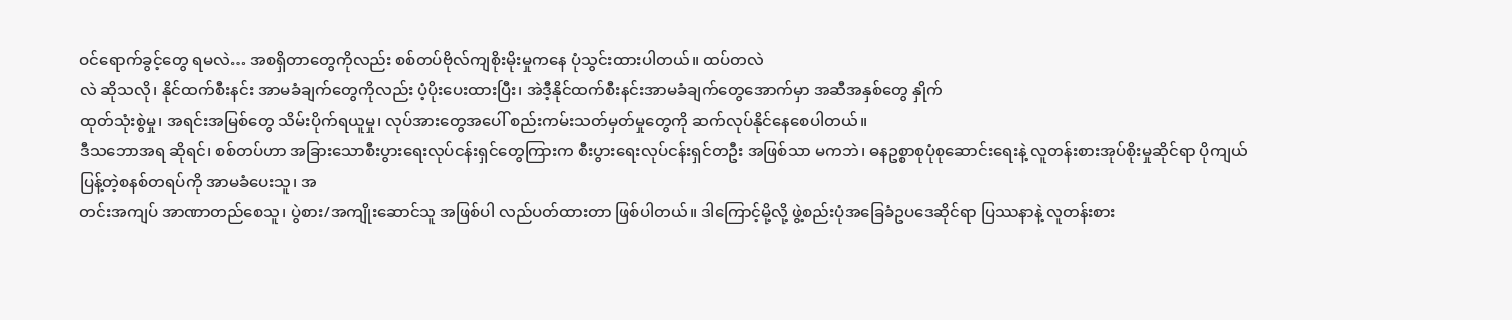ဝင်ရောက်ခွင့်တွေ ရမလဲ… အစရှိတာတွေကိုလည်း စစ်တပ်ဗိုလ်ကျစိုးမိုးမှုကနေ ပုံသွင်းထားပါတယ်။ ထပ်တလဲ
လဲ ဆိုသလို၊ နိုင်ထက်စီးနင်း အာမခံချက်တွေကိုလည်း ပံ့ပိုးပေးထားပြီး၊ အဲဒီ့နိုင်ထက်စီးနင်းအာမခံချက်တွေအောက်မှာ အဆီအနှစ်တွေ နှိုက်
ထုတ်သုံးစွဲမှု၊ အရင်းအမြစ်တွေ သိမ်းပိုက်ရယူမှု၊ လုပ်အားတွေအပေါ် စည်းကမ်းသတ်မှတ်မှုတွေကို ဆက်လုပ်နိုင်နေစေပါတယ်။
ဒီသဘောအရ ဆိုရင်၊ စစ်တပ်ဟာ အခြားသောစီးပွားရေးလုပ်ငန်းရှင်တွေကြားက စီးပွားရေးလုပ်ငန်းရှင်တဦး အဖြစ်သာ မကဘဲ၊ ဓနဥစ္စာစုပုံစုဆောင်းရေးနဲ့ လူတန်းစားအုပ်စိုးမှုဆိုင်ရာ ပိုကျယ်ပြန့်တဲ့စနစ်တရပ်ကို အာမခံပေးသူ၊ အ
တင်းအကျပ် အာဏာတည်စေသူ၊ ပွဲစား/အကျိုးဆောင်သူ အဖြစ်ပါ လည်ပတ်ထားတာ ဖြစ်ပါတယ်။ ဒါကြောင့်မို့လို့ ဖွဲ့စည်းပုံအခြေခံဥပဒေဆိုင်ရာ ပြဿနာနဲ့ လူတန်းစား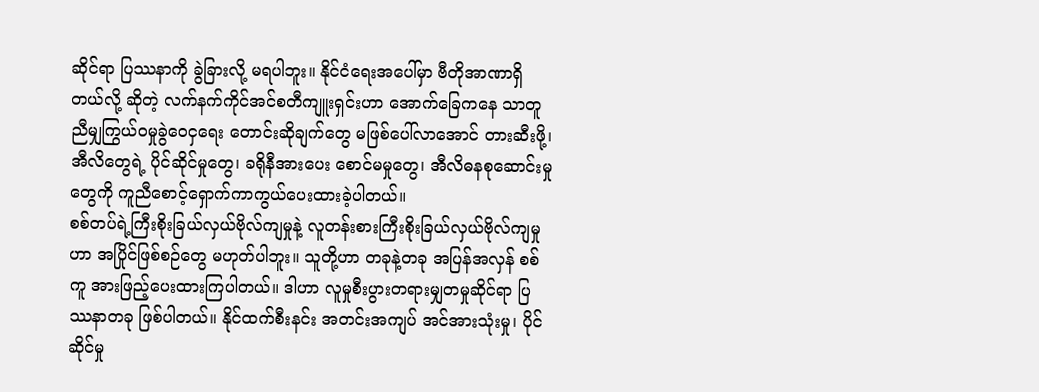ဆိုင်ရာ ပြဿနာကို ခွဲခြားလို့ မရပါဘူး။ နိုင်ငံရေးအပေါ်မှာ ဗီတိုအာဏာရှိတယ်လို့ ဆိုတဲ့ လက်နက်ကိုင်အင်စတီကျူးရှင်းဟာ အောက်ခြေကနေ သာတူညီမျှကြွယ်ဝမှုခွဲဝေငှရေး တောင်းဆိုချက်တွေ မဖြစ်ပေါ်လာအောင် တားဆီးဖို့၊ အီလိတွေရဲ့ ပိုင်ဆိုင်မှုတွေ၊ ခရိုနီအားပေး စောင်မမှုတွေ၊ အီလိဓနစုဆောင်းမှုတွေကို ကူညီစောင့်ရှောက်ကာကွယ်ပေးထားခဲ့ပါတယ်။
စစ်တပ်ရဲ့ကြီးစိုးခြယ်လှယ်ဗိုလ်ကျမှုနဲ့ လူတန်းစားကြီးစိုးခြယ်လှယ်ဗိုလ်ကျမှုဟာ အပြိုင်ဖြစ်စဉ်တွေ မဟုတ်ပါဘူး။ သူတို့ဟာ တခုနဲ့တခု အပြန်အလှန် စစ်ကူ အားဖြည့်ပေးထားကြပါတယ်။ ဒါဟာ လူမှုစီးပွားတရားမျှတမှုဆိုင်ရာ ပြဿနာတခု ဖြစ်ပါတယ်။ နိုင်ထက်စီးနင်း အတင်းအကျပ် အင်အားသုံးမှု၊ ပိုင်ဆိုင်မှု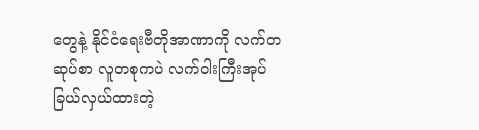တွေနဲ့ နိုင်ငံရေးဗီတိုအာဏာကို လက်တဆုပ်စာ လူတစုကပဲ လက်ဝါးကြီးအုပ်ခြယ်လှယ်ထားတဲ့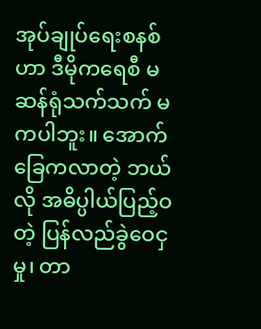အုပ်ချုပ်ရေးစနစ်ဟာ ဒီမိုကရေစီ မဆန်ရုံသက်သက် မကပါဘူး။ အောက်ခြေကလာတဲ့ ဘယ်လို အဓိပ္ပါယ်ပြည့်ဝတဲ့ ပြန်လည်ခွဲဝေငှမှု၊ တာ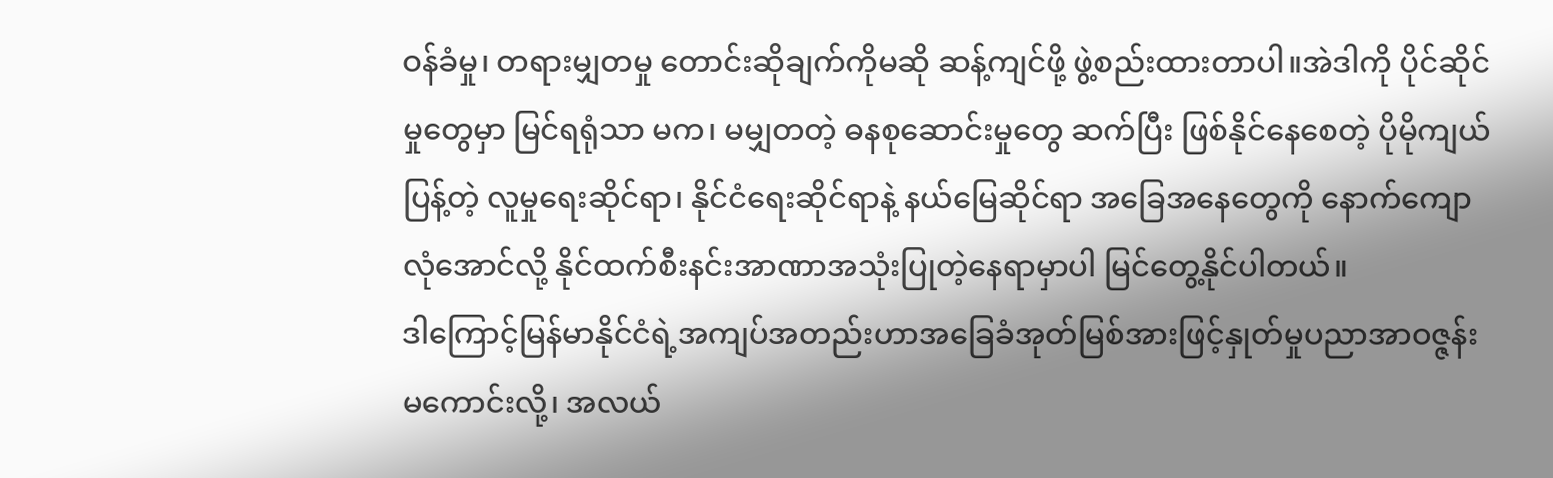ဝန်ခံမှု၊ တရားမျှတမှု တောင်းဆိုချက်ကိုမဆို ဆန့်ကျင်ဖို့ ဖွဲ့စည်းထားတာပါ။အဲဒါကို ပိုင်ဆိုင်မှုတွေမှာ မြင်ရရုံသာ မက၊ မမျှတတဲ့ ဓနစုဆောင်းမှုတွေ ဆက်ပြီး ဖြစ်နိုင်နေစေတဲ့ ပိုမိုကျယ်ပြန့်တဲ့ လူမှုရေးဆိုင်ရာ၊ နိုင်ငံရေးဆိုင်ရာနဲ့ နယ်မြေဆိုင်ရာ အခြေအနေတွေကို နောက်ကျောလုံအောင်လို့ နိုင်ထက်စီးနင်းအာဏာအသုံးပြုတဲ့နေရာမှာပါ မြင်တွေ့နိုင်ပါတယ်။
ဒါကြောင့်မြန်မာနိုင်ငံရဲ့အကျပ်အတည်းဟာအခြေခံအုတ်မြစ်အားဖြင့်နှုတ်မှုပညာအာဝဇ္ဇန်းမကောင်းလို့၊ အလယ်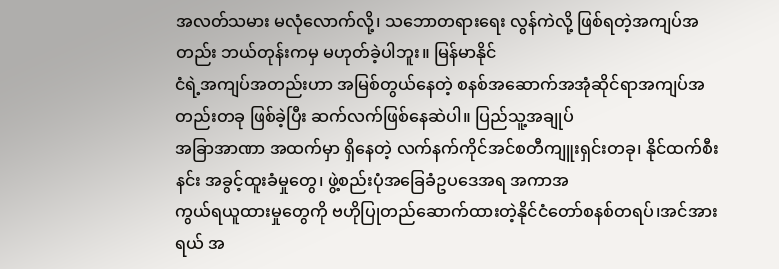အလတ်သမား မလုံလောက်လို့၊ သဘောတရားရေး လွန်ကဲလို့ ဖြစ်ရတဲ့အကျပ်အတည်း ဘယ်တုန်းကမှ မဟုတ်ခဲ့ပါဘူး။ မြန်မာနိုင်
ငံရဲ့အကျပ်အတည်းဟာ အမြစ်တွယ်နေတဲ့ စနစ်အဆောက်အအုံဆိုင်ရာအကျပ်အတည်းတခု ဖြစ်ခဲ့ပြီး ဆက်လက်ဖြစ်နေဆဲပါ။ ပြည်သူ့အချုပ်
အခြာအာဏာ အထက်မှာ ရှိနေတဲ့ လက်နက်ကိုင်အင်စတီကျူးရှင်းတခု၊ နိုင်ထက်စီးနင်း အခွင့်ထူးခံမှုတွေ၊ ဖွဲ့စည်းပုံအခြေခံဥပဒေအရ အကာအ
ကွယ်ရယူထားမှုတွေကို ဗဟိုပြုတည်ဆောက်ထားတဲ့နိုင်ငံတော်စနစ်တရပ်၊အင်အားရယ် အ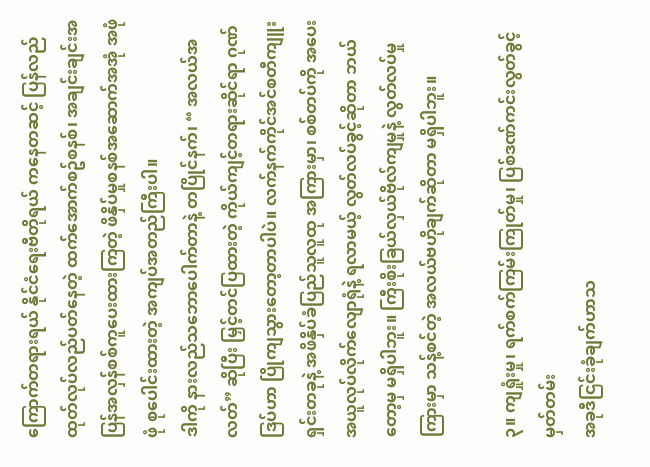ကြောက်တရားရယ် နိုင်ငံရေးဗီတိုရယ် ကနေတဆင့် ပြန်လည်ထုတ်လုပ်လည်ပတ်နေတဲ့ ထက်အောက်စဥ်စနစ်၊ အချင်းချင်းအပြန်အလှန်စစ်ကူပေးထားကြတဲ့ ဖိနှိပ်မှုစနစ်အဆောက်အအုံ အဖုံဖုံ စုပေါင်းထားတဲ့ အကျပ်အတည်ကြီးပါ။
ဒါကို နားလည်သဘောပေါက်တာနဲ့ တပြိုင်နက်၊ “ အလယ်အလတ်” ဆိုပြီး မြှင့်တင်ပြထားတဲ့ ကိုယ်ကျင့်တရားဆိုင်ရာ ဂုဏ်ဒြပ်ဟာ ပြိုကျသွားတော့တာပါပဲ။ လက်နက်ကိုင်အင်စတီကျူးရှင်းတခုနဲ့ အဖိနှိပ်ခံပြည်သူလူထု အကြားမှာ၊ စစ်တပ်ကို အပေးအယူလုပ်လိုက်လျောရုံနဲ့ ရလာမယ့် လွတ်လပ်ခွင့်ဆိုတာ ဘယ်တော့မှ မရှိပါဘူး။ ကြီးစိုးခြယ်လှယ်ဗိုလ်ကျမှုနဲ့ လွတ်လပ်မှုကြားမှာ သန့်စင်တဲ့ အလယ်ဗဟိုချက်ဆိုတာ မရှိပါဘူး။

၃။ ကျရှုံးမှု၊ ရက်စက်ကြမ်းကြုတ်မှု၊ ပြစ်ဒဏ်ကင်းလွတ်ခွင့် မှတ်တမ်း
အခုဒီငြင်းခုံချက်ဟာသ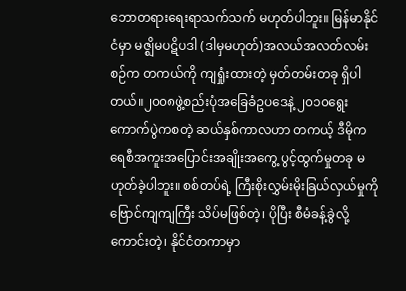ဘောတရားရေးရာသက်သက် မဟုတ်ပါဘူး။ မြန်မာနိုင်ငံမှာ မဇ္ဈိမပဋိပဒါ (ဒါမှမဟုတ်)အလယ်အလတ်လမ်းစဉ်က တကယ်ကို ကျရှုံးထားတဲ့ မှတ်တမ်းတခု ရှိပါတယ်။၂၀၀၈ဖွဲ့စည်းပုံအခြေခံဥပဒေနဲ့ ၂၀၁၀ရွေးကောက်ပွဲကစတဲ့ ဆယ်နှစ်ကာလဟာ တကယ့် ဒီမိုကရေစီအကူးအပြောင်းအချိုးအကွေ့ ပွင့်ထွက်မှုတခု မဟုတ်ခဲ့ပါဘူး။ စစ်တပ်ရဲ့ ကြီးစိုးလွှမ်းမိုးခြယ်လှယ်မှုကို ဗြောင်ကျကျကြီး သိပ်မဖြစ်တဲ့၊ ပိုပြီး စီမံခန့်ခွဲလို့ကောင်းတဲ့၊ နိုင်ငံတကာမှာ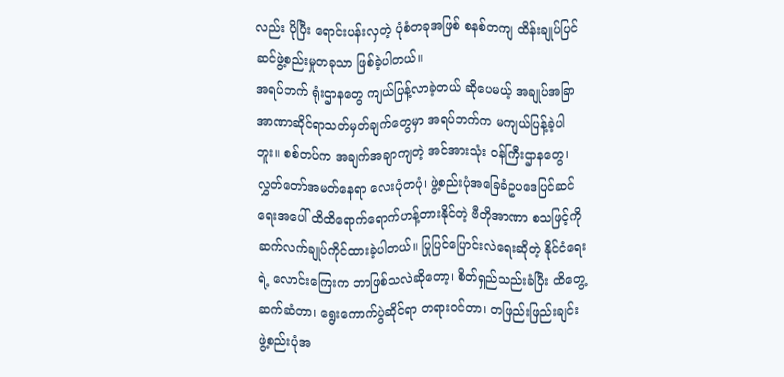လည်း ပိုပြီး ရောင်းပန်းလှတဲ့ ပုံစံတခုအဖြစ် စနစ်တကျ ထိန်းချုပ်ပြင်ဆင်ဖွဲ့စည်းမှုတခုသာ ဖြစ်ခဲ့ပါတယ်။
အရပ်ဘက် ရုံးဌာနတွေ ကျယ်ပြန့်လာခဲ့တယ် ဆိုပေမယ့် အချုပ်အခြာအာဏာဆိုင်ရာသတ်မှတ်ချက်တွေမှာ အရပ်ဘက်က မကျယ်ပြန့်ခဲ့ပါဘူး။ စစ်တပ်က အချက်အချာကျတဲ့ အင်အားသုံး ဝန်ကြီးဌာနတွေ၊ လွှတ်တော်အမတ်နေရာ လေးပုံတပုံ၊ ဖွဲ့စည်းပုံအခြေခံဥပဒေပြင်ဆင်ရေးအပေါ် ထိထိရောက်ရောက်ဟန့်တားနိုင်တဲ့ ဗီတိုအာဏာ စသဖြင့်ကို ဆက်လက်ချုပ်ကိုင်ထားခဲ့ပါတယ်။ ပြုပြင်ပြောင်းလဲရေးဆိုတဲ့ နိုင်ငံရေးရဲ့ လောင်းကြေးက ဘာဖြစ်သလဲဆိုတော့၊ စိတ်ရှည်သည်းခံပြီး ထိတွေ့ဆက်ဆံတာ၊ ရွေးကောက်ပွဲဆိုင်ရာ တရားဝင်တာ၊ တဖြည်းဖြည်းချင်း ဖွဲ့စည်းပုံအ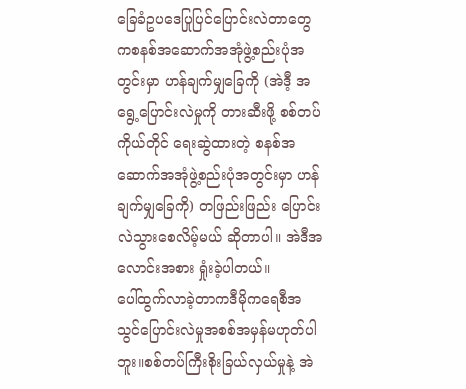ခြေခံဥပဒေပြုပြင်ပြောင်းလဲတာတွေကစနစ်အဆောက်အအုံဖွဲ့စည်းပုံအတွင်းမှာ ဟန်ချက်မျှခြေကို (အဲဒီ့ အရွေ့ပြောင်းလဲမှုကို တားဆီးဖို့ စစ်တပ်ကိုယ်တိုင် ရေးဆွဲထားတဲ့ စနစ်အဆောက်အအုံဖွဲ့စည်းပုံအတွင်းမှာ ဟန်ချက်မျှခြေကို) တဖြည်းဖြည်း ပြောင်းလဲသွားစေလိမ့်မယ် ဆိုတာပါ။ အဲဒီအလောင်းအစား ရှုံးခဲ့ပါတယ်။
ပေါ်ထွက်လာခဲ့တာကဒီမိုကရေစီအသွင်ပြောင်းလဲမှုအစစ်အမှန်မဟုတ်ပါဘူး။စစ်တပ်ကြီးစိုးခြယ်လှယ်မှုနဲ့ အဲ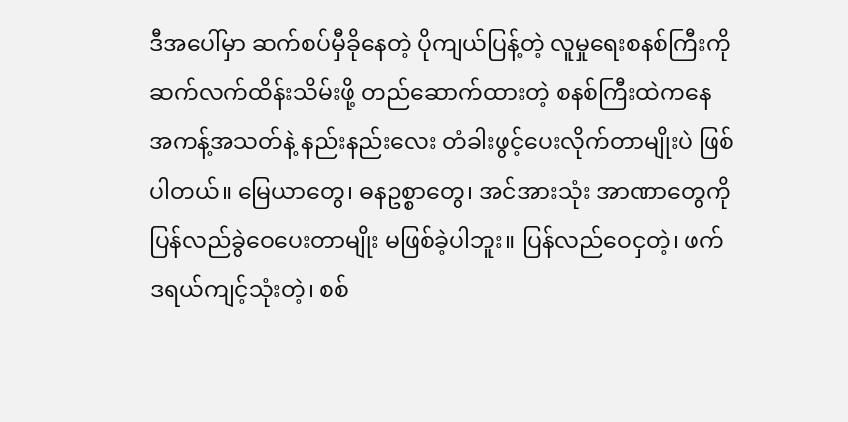ဒီအပေါ်မှာ ဆက်စပ်မှီခိုနေတဲ့ ပိုကျယ်ပြန့်တဲ့ လူမှုရေးစနစ်ကြီးကို ဆက်လက်ထိန်းသိမ်းဖို့ တည်ဆောက်ထားတဲ့ စနစ်ကြီးထဲကနေ အကန့်အသတ်နဲ့ နည်းနည်းလေး တံခါးဖွင့်ပေးလိုက်တာမျိုးပဲ ဖြစ်ပါတယ်။ မြေယာတွေ၊ ဓနဥစ္စာတွေ၊ အင်အားသုံး အာဏာတွေကို ပြန်လည်ခွဲဝေပေးတာမျိုး မဖြစ်ခဲ့ပါဘူး။ ပြန်လည်ဝေငှတဲ့၊ ဖက်ဒရယ်ကျင့်သုံးတဲ့၊ စစ်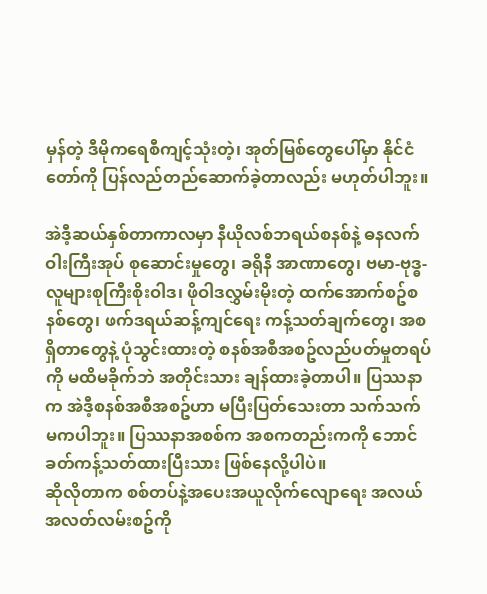မှန်တဲ့ ဒီမိုကရေစီကျင့်သုံးတဲ့၊ အုတ်မြစ်တွေပေါ်မှာ နိုင်ငံတော်ကို ပြန်လည်တည်ဆောက်ခဲ့တာလည်း မဟုတ်ပါဘူး။

အဲဒီ့ဆယ်နှစ်တာကာလမှာ နီယိုလစ်ဘရယ်စနစ်နဲ့ ဓနလက်ဝါးကြီးအုပ် စုဆောင်းမှုတွေ၊ ခရိုနီ အာဏာတွေ၊ ဗမာ-ဗုဒ္ဓ-လူများစုကြီးစိုးဝါဒ၊ ဖိုဝါဒလွှမ်းမိုးတဲ့ ထက်အောက်စဥ်စနစ်တွေ၊ ဖက်ဒရယ်ဆန့်ကျင်ရေး ကန့်သတ်ချက်တွေ၊ အစရှိတာတွေနဲ့ ပုံသွင်းထားတဲ့ စနစ်အစီအစဥ်လည်ပတ်မှုတရပ်ကို မထိမခိုက်ဘဲ အတိုင်းသား ချန်ထားခဲ့တာပါ။ ပြဿနာက အဲဒီ့စနစ်အစီအစဥ်ဟာ မပြီးပြတ်သေးတာ သက်သက် မကပါဘူး။ ပြဿနာအစစ်က အစကတည်းကကို ဘောင်ခတ်ကန့်သတ်ထားပြီးသား ဖြစ်နေလို့ပါပဲ။
ဆိုလိုတာက စစ်တပ်နဲ့အပေးအယူလိုက်လျောရေး အလယ်အလတ်လမ်းစဥ်ကို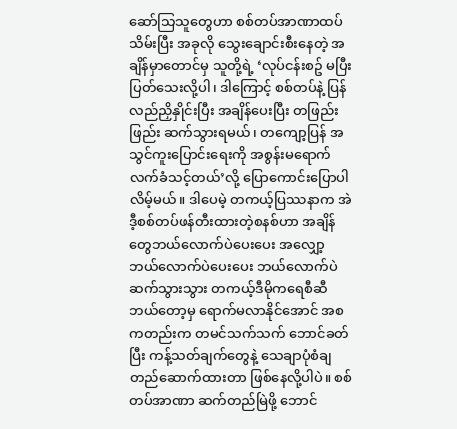ဆော်သြသူတွေဟာ စစ်တပ်အာဏာထပ်သိမ်းပြီး အခုလို သွေးချောင်းစီးနေတဲ့ အချိန်မှာတောင်မှ သူတို့ရဲ့ ‘လုပ်ငန်းစဥ် မပြီးပြတ်သေးလို့ပါ၊ ဒါကြောင့် စစ်တပ်နဲ့ ပြန်လည်ညှိနှိုင်းပြီး အချိန်ပေးပြီး တဖြည်းဖြည်း ဆက်သွားရမယ်၊ တကျော့ပြန် အသွင်ကူးပြောင်းရေးကို အစွန်းမရောက် လက်ခံသင့်တယ်’လို့ ပြောကောင်းပြောပါလိမ့်မယ်။ ဒါပေမဲ့ တကယ့်ပြဿနာက အဲဒီ့စစ်တပ်ဖန်တီးထားတဲ့စနစ်ဟာ အချိန်တွေဘယ်လောက်ပဲပေးပေး အလျှော့ဘယ်လောက်ပဲပေးပေး ဘယ်လောက်ပဲဆက်သွားသွား တကယ့်ဒီမိုကရေစီဆီ ဘယ်တော့မှ ရောက်မလာနိုင်အောင် အစကတည်းက တမင်သက်သက် ဘောင်ခတ်ပြီး ကန့်သတ်ချက်တွေနဲ့ သေချာပုံစံချ တည်ဆောက်ထားတာ ဖြစ်နေလို့ပါပဲ။ စစ်တပ်အာဏာ ဆက်တည်မြဲဖို့ ဘောင်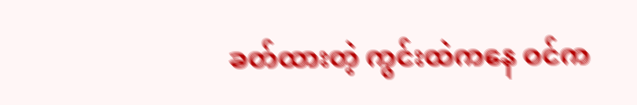ခတ်ထားတဲ့ ကွင်းထဲကနေ ဝင်က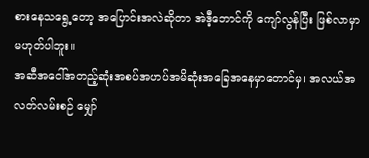စားနေသရွေ့တော့ အပြောင်းအလဲဆိုတာ အဲဒီ့ဘောင်ကို ကျော်လွန်ပြီး ဖြစ်လာမှာ မဟုတ်ပါဘူး။
အဆီအငေါ်အတည့်ဆုံးအစပ်အဟပ်အမိဆုံးအခြေအနေမှာတောင်မှ၊ အလယ်အလတ်လမ်းစဉ် မျှော်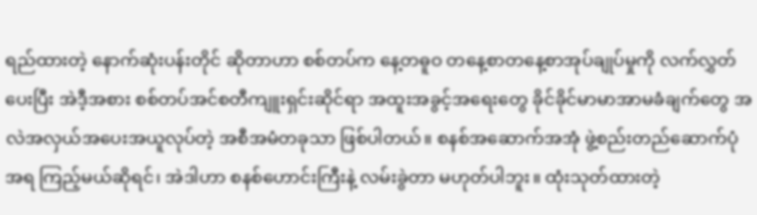ရည်ထားတဲ့ နောက်ဆုံးပန်းတိုင် ဆိုတာဟာ စစ်တပ်က နေ့တဓူဝ တနေ့စာတနေ့စာအုပ်ချုပ်မှုကို လက်လွှတ်ပေးပြီး အဲဒီ့အစား စစ်တပ်အင်စတီကျူးရှင်းဆိုင်ရာ အထူးအခွင့်အရေးတွေ ခိုင်ခိုင်မာမာအာမခံချက်တွေ အလဲအလှယ်အပေးအယူလုပ်တဲ့ အစီအမံတခုသာ ဖြစ်ပါတယ်။ စနစ်အဆောက်အအုံ ဖွဲ့စည်းတည်ဆောက်ပုံအရ ကြည့်မယ်ဆိုရင်၊ အဲဒါဟာ စနစ်ဟောင်းကြီးနဲ့ လမ်းခွဲတာ မဟုတ်ပါဘူး။ ထုံးသုတ်ထားတဲ့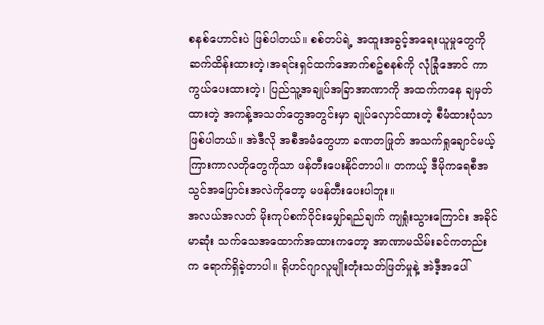စနစ်ဟောင်းပဲ ဖြစ်ပါတယ်။ စစ်တပ်ရဲ့ အထူးအခွင့်အရေးယူမှုတွေကို ဆက်ထိန်းထားတဲ့၊အရင်းရှင်ထက်အောက်စဥ်စနစ်ကို လုံခြုံအောင် ကာကွယ်ပေးထားတဲ့၊ ပြည်သူ့အချုပ်အခြာအာဏာကို အထက်ကနေ ချမှတ်ထားတဲ့ အကန့်အသတ်တွေအတွင်းမှာ ချုပ်လှောင်ထားတဲ့ စီမံထားပုံသာ ဖြစ်ပါတယ်။ အဲဒီလို အစီအမံတွေဟာ ခဏတဖြုတ် အသက်ရှုချောင်မယ့် ကြားကာလတိုတွေကိုသာ ဖန်တီးပေးနိုင်တာပါ။ တကယ့် ဒီမိုကရေစီအသွင်အပြောင်းအလဲကိုတော့ မဖန်တီးပေးပါဘူး။
အလယ်အလတ် မိုးကုပ်စက်ဝိုင်းမျှော်ရည်ချက် ကျရှုံးသွားကြောင်း အခိုင်မာဆုံး သက်သေအထောက်အထားကတော့ အာဏာမသိမ်းခင်ကတည်းက ရောက်ရှိခဲ့တာပါ။ ရိုဟင်ဂျာလူမျိုးတုံးသတ်ဖြတ်မှုနဲ့ အဲဒီ့အပေါ်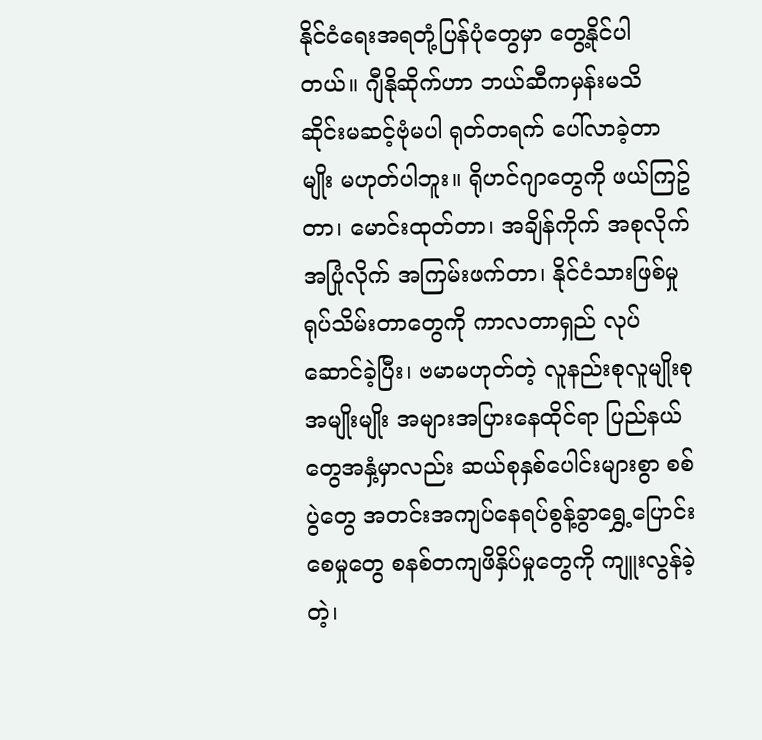နိုင်ငံရေးအရတုံ့ပြန်ပုံတွေမှာ တွေ့နိုင်ပါတယ်။ ဂျီနိုဆိုက်ဟာ ဘယ်ဆီကမှန်းမသိ ဆိုင်းမဆင့်ဗုံမပါ ရုတ်တရက် ပေါ်လာခဲ့တာမျိုး မဟုတ်ပါဘူး။ ရိုဟင်ဂျာတွေကို ဖယ်ကြဥ်တာ၊ မောင်းထုတ်တာ၊ အချိန်ကိုက် အစုလိုက်အပြုံလိုက် အကြမ်းဖက်တာ၊ နိုင်ငံသားဖြစ်မှု ရုပ်သိမ်းတာတွေကို ကာလတာရှည် လုပ်ဆောင်ခဲ့ပြီး၊ ဗမာမဟုတ်တဲ့ လူနည်းစုလူမျိုးစုအမျိုးမျိုး အများအပြားနေထိုင်ရာ ပြည်နယ်တွေအနှံ့မှာလည်း ဆယ်စုနှစ်ပေါင်းများစွာ စစ်ပွဲတွေ အတင်းအကျပ်နေရပ်စွန့်ခွာရွှေ့ပြောင်းစေမှုတွေ စနစ်တကျဖိနှိပ်မှုတွေကို ကျူးလွန်ခဲ့တဲ့၊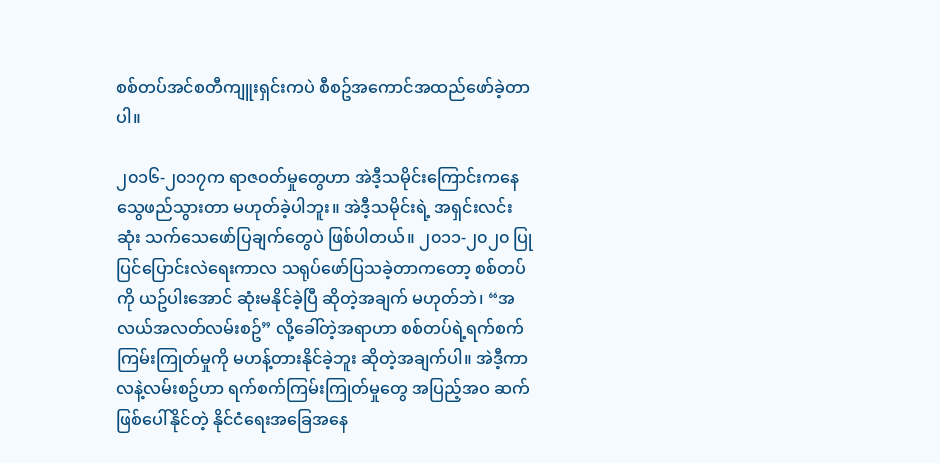စစ်တပ်အင်စတီကျူးရှင်းကပဲ စီစဥ်အကောင်အထည်ဖော်ခဲ့တာပါ။

၂၀၁၆-၂၀၁၇က ရာဇဝတ်မှုတွေဟာ အဲဒီ့သမိုင်းကြောင်းကနေ သွေဖည်သွားတာ မဟုတ်ခဲ့ပါဘူး။ အဲဒီ့သမိုင်းရဲ့ အရှင်းလင်းဆုံး သက်သေဖော်ပြချက်တွေပဲ ဖြစ်ပါတယ်။ ၂၀၁၁-၂၀၂၀ ပြုပြင်ပြောင်းလဲရေးကာလ သရုပ်ဖော်ပြသခဲ့တာကတော့ စစ်တပ်ကို ယဥ်ပါးအောင် ဆုံးမနိုင်ခဲ့ပြီ ဆိုတဲ့အချက် မဟုတ်ဘဲ၊ “အလယ်အလတ်လမ်းစဥ်” လို့ခေါ်တဲ့အရာဟာ စစ်တပ်ရဲ့ရက်စက်ကြမ်းကြုတ်မှုကို မဟန့်တားနိုင်ခဲ့ဘူး ဆိုတဲ့အချက်ပါ။ အဲဒီ့ကာလနဲ့လမ်းစဥ်ဟာ ရက်စက်ကြမ်းကြုတ်မှုတွေ အပြည့်အဝ ဆက်ဖြစ်ပေါ်နိုင်တဲ့ နိုင်ငံရေးအခြေအနေ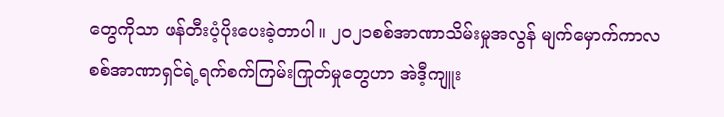တွေကိုသာ ဖန်တီးပံ့ပိုးပေးခဲ့တာပါ။ ၂၀၂၁စစ်အာဏာသိမ်းမှုအလွန် မျက်မှောက်ကာလ စစ်အာဏာရှင်ရဲ့ရက်စက်ကြမ်းကြုတ်မှုတွေဟာ အဲဒီ့ကျူး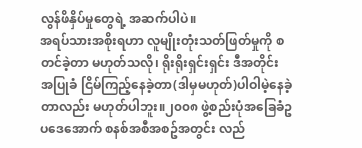လွန်ဖိနှိပ်မှုတွေရဲ့ အဆက်ပါပဲ။
အရပ်သားအစိုးရဟာ လူမျိုးတုံးသတ်ဖြတ်မှုကို စတင်ခဲ့တာ မဟုတ်သလို၊ ရိုးရိုးရှင်းရှင်း ဒီအတိုင်း အပြုခံ ငြိမ်ကြည့်နေခဲ့တာ(ဒါမှမဟုတ်)ပါဝါမဲ့နေခဲ့တာလည်း မဟုတ်ပါဘူး။၂၀၀၈ ဖွဲ့စည်းပုံအခြေခံဥပဒေအောက် စနစ်အစီအစဥ်အတွင်း လည်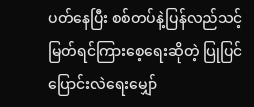ပတ်နေပြီး စစ်တပ်နဲ့ပြန်လည်သင့်မြတ်ရင်ကြားစေ့ရေးဆိုတဲ့ ပြုပြင်ပြောင်းလဲရေးမျှော်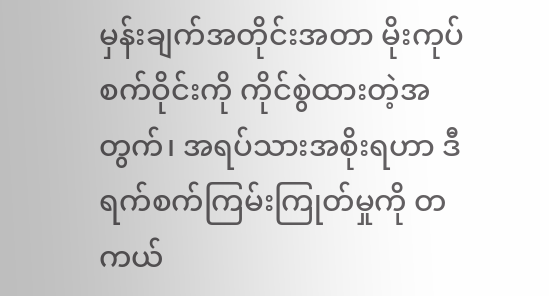မှန်းချက်အတိုင်းအတာ မိုးကုပ်စက်ဝိုင်းကို ကိုင်စွဲထားတဲ့အတွက်၊ အရပ်သားအစိုးရဟာ ဒီရက်စက်ကြမ်းကြုတ်မှုကို တကယ်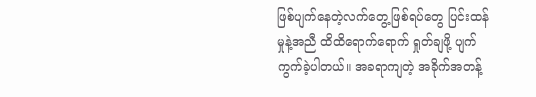ဖြစ်ပျက်နေတဲ့လက်တွေ့ဖြစ်ရပ်တွေ ပြင်းထန်မှုနဲ့အညီ ထိထိရောက်ရောက် ရှုတ်ချဖို့ ပျက်
ကွက်ခဲ့ပါတယ်။ အခရာကျတဲ့ အခိုက်အတန့်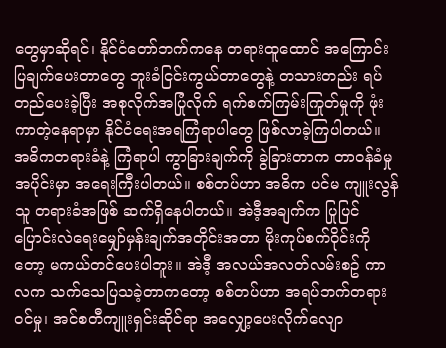တွေမှာဆိုရင်၊ နိုင်ငံတော်ဘက်ကနေ တရားထူထောင် အကြောင်းပြချက်ပေးတာတွေ ဘူးခံငြင်းကွယ်တာတွေနဲ့ တသားတည်း ရပ်တည်ပေးခဲ့ပြီး အစုလိုက်အပြုံလိုက် ရက်စက်ကြမ်းကြုတ်မှုကို ဖုံးကာတဲ့နေရာမှာ နိုင်ငံရေးအရကြံရာပါတွေ ဖြစ်လာခဲ့ကြပါတယ်။
အဓိကတရားခံနဲ့ ကြံရာပါ ကွာခြားချက်ကို ခွဲခြားတာက တာဝန်ခံမှုအပိုင်းမှာ အရေးကြီးပါတယ်။ စစ်တပ်ဟာ အဓိက ပင်မ ကျူးလွန်သူ တရားခံအဖြစ် ဆက်ရှိနေပါတယ်။ အဲဒီ့အချက်က ပြုပြင်ပြောင်းလဲရေးမျှော်မှန်းချက်အတိုင်းအတာ မိုးကုပ်စက်ဝိုင်းကိုတော့ မကယ်တင်ပေးပါဘူး။ အဲဒီ့ အလယ်အလတ်လမ်းစဥ် ကာလက သက်သေပြသခဲ့တာကတော့ စစ်တပ်ဟာ အရပ်ဘက်တရား
ဝင်မှု၊ အင်စတီကျူးရှင်းဆိုင်ရာ အလျှော့ပေးလိုက်လျော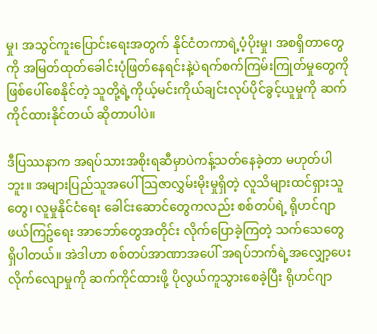မှု၊ အသွင်ကူးပြောင်းရေးအတွက် နိုင်ငံတကာရဲ့ပံ့ပိုးမှု၊ အစရှိတာတွေကို အမြတ်ထုတ်ခေါင်းပုံဖြတ်နေရင်းနဲ့ပဲရက်စက်ကြမ်းကြုတ်မှုတွေကို ဖြစ်ပေါ်စေနိုင်တဲ့ သူတို့ရဲ့ကိုယ့်မင်းကိုယ်ချင်းလုပ်ပိုင်ခွင့်ယူမှုကို ဆက်ကိုင်ထားနိုင်တယ် ဆိုတာပါပဲ။

ဒီပြဿနာက အရပ်သားအစိုးရဆီမှာပဲကန့်သတ်နေခဲ့တာ မဟုတ်ပါဘူး။ အများပြည်သူအပေါ် သြဇာလွှမ်းမိုးမှုရှိတဲ့ လူသိများထင်ရှားသူတွေ၊ လူမှုနိုင်ငံရေး ခေါင်းဆောင်တွေကလည်း စစ်တပ်ရဲ့ ရိုဟင်ဂျာဖယ်ကြဥ်ရေး အာဘော်တွေအတိုင်း လိုက်ပြောခဲ့ကြတဲ့ သက်သေတွေရှိပါတယ်။ အဲဒါဟာ စစ်တပ်အာဏာအပေါ် အရပ်ဘက်ရဲ့အလျှော့ပေးလိုက်လျောမှုကို ဆက်ကိုင်ထားဖို့ ပိုလွယ်ကူသွားစေခဲ့ပြီး ရိုဟင်ဂျာ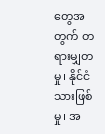တွေအတွက် တရားမျှတမှု၊ နိုင်ငံသားဖြစ်မှု၊ အ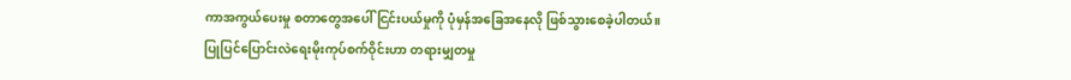ကာအကွယ်ပေးမှု စတာတွေအပေါ် ငြင်းပယ်မှုကို ပုံမှန်အခြေအနေလို ဖြစ်သွားစေခဲ့ပါတယ်။
ပြုပြင်ပြောင်းလဲရေးမိုးကုပ်စက်ဝိုင်းဟာ တရားမျှတမှု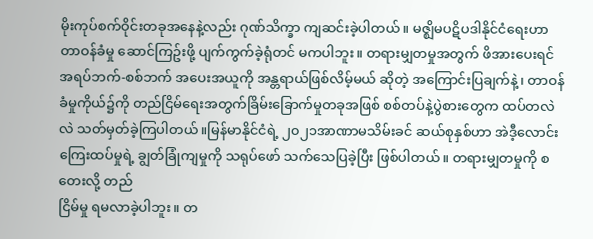မိုးကုပ်စက်ဝိုင်းတခုအနေနဲ့လည်း ဂုဏ်သိက္ခာ ကျဆင်းခဲ့ပါတယ်။ မဇ္ဈိမပဋိပဒါနိုင်ငံရေးဟာ တာဝန်ခံမှု ဆောင်ကြဥ်းဖို့ ပျက်ကွက်ခဲ့ရုံတင် မကပါဘူး။ တရားမျှတမှုအတွက် ဖိအားပေးရင် အရပ်ဘက်-စစ်ဘက် အပေးအယူကို အန္တရာယ်ဖြစ်လိမ့်မယ် ဆိုတဲ့ အကြောင်းပြချက်နဲ့ ၊ တာဝန်ခံမှုကိုယ်၌ကို တည်ငြိမ်ရေးအတွက်ခြိမ်းခြောက်မှုတခုအဖြစ် စစ်တပ်နဲ့ပွဲစားတွေက ထပ်တလဲလဲ သတ်မှတ်ခဲ့ကြပါတယ်။မြန်မာနိုင်ငံရဲ့ ၂၀၂၁အာဏာမသိမ်းခင် ဆယ်စုနှစ်ဟာ အဲဒီ့လောင်းကြေးထပ်မှုရဲ့ ချွတ်ခြုံကျမှုကို သရုပ်ဖော် သက်သေပြခဲ့ပြီး ဖြစ်ပါတယ်။ တရားမျှတမှုကို စတေးလို့ တည်
ငြိမ်မှု ရမလာခဲ့ပါဘူး။ တ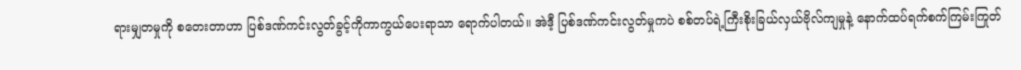ရားမျှတမှုကို စတေးတာဟာ ပြစ်ဒဏ်ကင်းလွတ်ခွင့်ကိုကာကွယ်ပေးရာသာ ရောက်ပါတယ်။ အဲဒီ့ ပြစ်ဒဏ်ကင်းလွတ်မှုကပဲ စစ်တပ်ရဲ့ကြီးစိုးခြယ်လှယ်ဗိုလ်ကျမှုနဲ့ နောက်ထပ်ရက်စက်ကြမ်းကြုတ်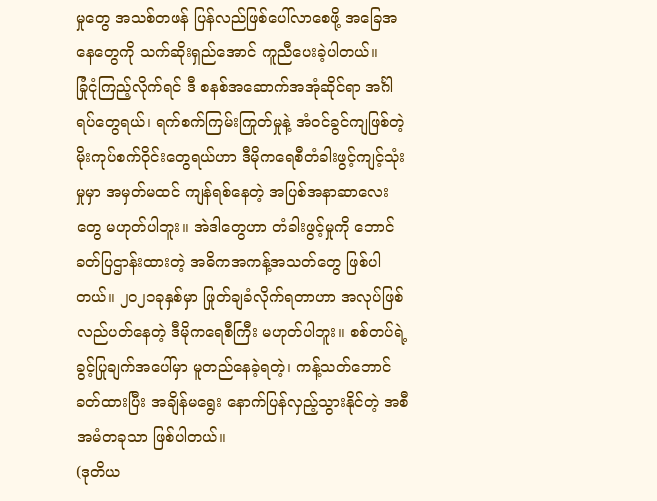မှုတွေ အသစ်တဖန် ပြန်လည်ဖြစ်ပေါ်လာစေဖို့ အခြေအနေတွေကို သက်ဆိုးရှည်အောင် ကူညီပေးခဲ့ပါတယ်။
ခြုံငုံကြည့်လိုက်ရင် ဒီ စနစ်အဆောက်အအုံဆိုင်ရာ အင်္ဂါရပ်တွေရယ်၊ ရက်စက်ကြမ်းကြုတ်မှုနဲ့ အံဝင်ခွင်ကျဖြစ်တဲ့ မိုးကုပ်စက်ဝိုင်းတွေရယ်ဟာ ဒီမိုကရေစီတံခါးဖွင့်ကျင့်သုံးမှုမှာ အမှတ်မထင် ကျန်ရစ်နေတဲ့ အပြစ်အနာဆာလေးတွေ မဟုတ်ပါဘူး။ အဲဒါတွေဟာ တံခါးဖွင့်မှုကို ဘောင်ခတ်ပြဌာန်းထားတဲ့ အဓိကအကန့်အသတ်တွေ ဖြစ်ပါတယ်။ ၂၀၂၁ခုနှစ်မှာ ဖြုတ်ချခံလိုက်ရတာဟာ အလုပ်ဖြစ်လည်ပတ်နေတဲ့ ဒီမိုကရေစီကြီး မဟုတ်ပါဘူး။ စစ်တပ်ရဲ့ခွင့်ပြုချက်အပေါ်မှာ မူတည်နေခဲ့ရတဲ့၊ ကန့်သတ်ဘောင်ခတ်ထားပြီး အချိန်မရွေး နောက်ပြန်လှည့်သွားနိုင်တဲ့ အစီအမံတခုသာ ဖြစ်ပါတယ်။
(ဒုတိယ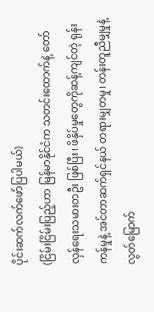ပိုင်းဆက်လက်ဖော်ပြပါမယ်)
(ငြိမ်းငြိမ်းပြည့်ဟာ မြန်မာနိုင်ငံက သတင်းထောက်နဲ့ တော်လှန်ရေးသမားတဦး ဖြစ်ပြီး၊ ဖိနှိပ်မှုတွေကိုဆန့်ကျင်တဲ့ ရုန်းကန်မှုနဲ့ အင်တာဆက်ရှင်နယ် တရားမျှတမှု၊ တန်းတူညီမျှမှုနဲ့ လွတ်မြောက်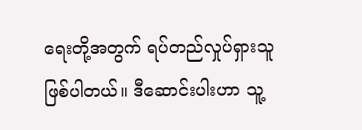ရေးတို့အတွက် ရပ်တည်လှုပ်ရှားသူ ဖြစ်ပါတယ်။ ဒီဆောင်းပါးဟာ သူ့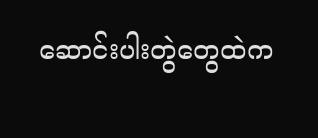ဆောင်းပါးတွဲတွေထဲက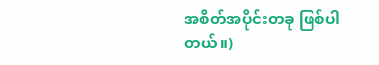အစိတ်အပိုင်းတခု ဖြစ်ပါတယ်။)